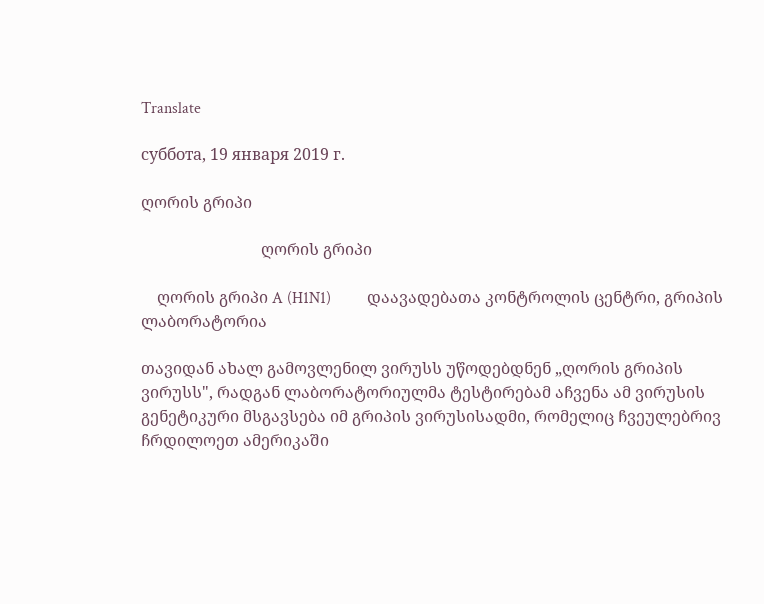Translate

суббота, 19 января 2019 г.

ღორის გრიპი

                              ღორის გრიპი

    ღორის გრიპი A (H1N1)         დაავადებათა კონტროლის ცენტრი, გრიპის ლაბორატორია

თავიდან ახალ გამოვლენილ ვირუსს უწოდებდნენ „ღორის გრიპის ვირუსს", რადგან ლაბორატორიულმა ტესტირებამ აჩვენა ამ ვირუსის გენეტიკური მსგავსება იმ გრიპის ვირუსისადმი, რომელიც ჩვეულებრივ ჩრდილოეთ ამერიკაში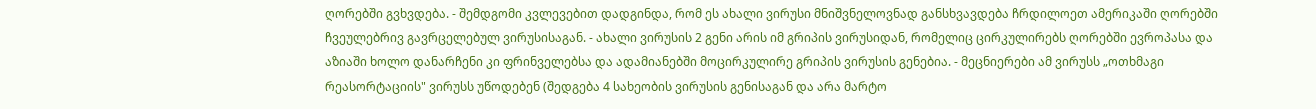ღორებში გვხვდება. - შემდგომი კვლევებით დადგინდა, რომ ეს ახალი ვირუსი მნიშვნელოვნად განსხვავდება ჩრდილოეთ ამერიკაში ღორებში ჩვეულებრივ გავრცელებულ ვირუსისაგან. - ახალი ვირუსის 2 გენი არის იმ გრიპის ვირუსიდან, რომელიც ცირკულირებს ღორებში ევროპასა და აზიაში ხოლო დანარჩენი კი ფრინველებსა და ადამიანებში მოცირკულირე გრიპის ვირუსის გენებია. - მეცნიერები ამ ვირუსს „ოთხმაგი რეასორტაციის" ვირუსს უწოდებენ (შედგება 4 სახეობის ვირუსის გენისაგან და არა მარტო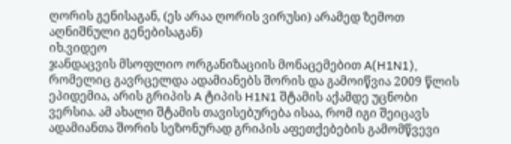ღორის გენისაგან, (ეს არაა ღორის ვირუსი) არამედ ზემოთ აღნიშნული გენებისაგან)
იხ.ვიდეო
ჯანდაცვის მსოფლიო ორგანიზაციის მონაცემებით A(H1N1), რომელიც გავრცელდა ადამიანებს შორის და გამოიწვია 2009 წლის ეპიდემია, არის გრიპის A ტიპის H1N1 შტამის აქამდე უცნობი ვერსია. ამ ახალი შტამის თავისებურება ისაა, რომ იგი შეიცავს ადამიანთა შორის სეზონურად გრიპის აფეთქებების გამომწვევი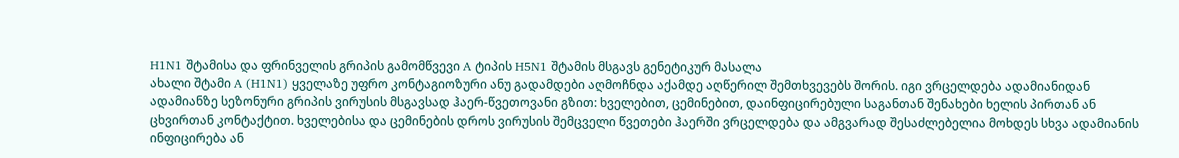H1N1 შტამისა და ფრინველის გრიპის გამომწვევი A ტიპის H5N1 შტამის მსგავს გენეტიკურ მასალა
ახალი შტამი A (H1N1) ყველაზე უფრო კონტაგიოზური ანუ გადამდები აღმოჩნდა აქამდე აღწერილ შემთხვევებს შორის. იგი ვრცელდება ადამიანიდან ადამიანზე სეზონური გრიპის ვირუსის მსგავსად ჰაერ-წვეთოვანი გზით: ხველებით, ცემინებით, დაინფიცირებული საგანთან შენახები ხელის პირთან ან ცხვირთან კონტაქტით. ხველებისა და ცემინების დროს ვირუსის შემცველი წვეთები ჰაერში ვრცელდება და ამგვარად შესაძლებელია მოხდეს სხვა ადამიანის ინფიცირება ან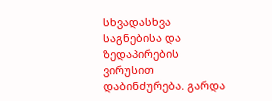სხვადასხვა საგნებისა და ზედაპირების ვირუსით დაბინძურება. გარდა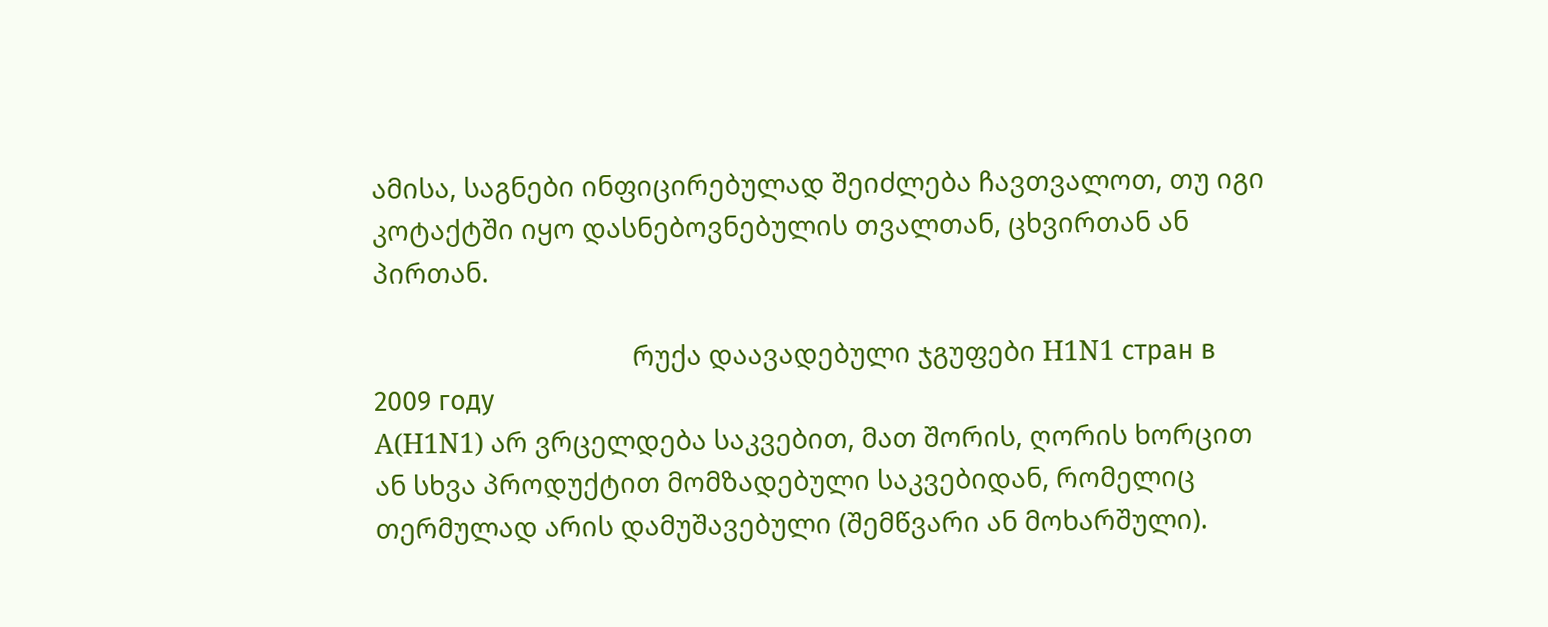ამისა, საგნები ინფიცირებულად შეიძლება ჩავთვალოთ, თუ იგი კოტაქტში იყო დასნებოვნებულის თვალთან, ცხვირთან ან პირთან.

                                     რუქა დაავადებული ჯგუფები H1N1 стран в 2009 году
A(H1N1) არ ვრცელდება საკვებით, მათ შორის, ღორის ხორცით ან სხვა პროდუქტით მომზადებული საკვებიდან, რომელიც თერმულად არის დამუშავებული (შემწვარი ან მოხარშული).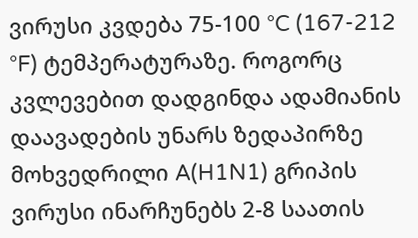ვირუსი კვდება 75-100 °C (167-212 °F) ტემპერატურაზე. როგორც კვლევებით დადგინდა ადამიანის დაავადების უნარს ზედაპირზე მოხვედრილი A(H1N1) გრიპის ვირუსი ინარჩუნებს 2-8 საათის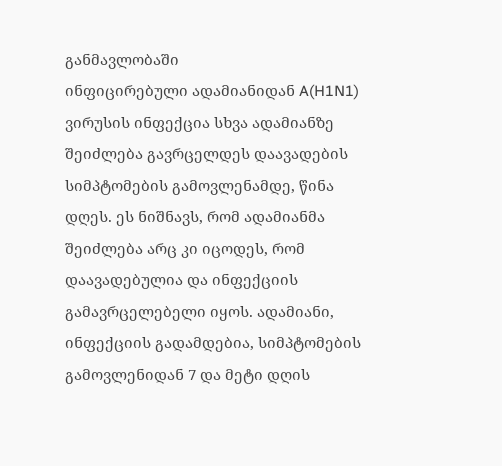განმავლობაში
ინფიცირებული ადამიანიდან A(H1N1) ვირუსის ინფექცია სხვა ადამიანზე შეიძლება გავრცელდეს დაავადების სიმპტომების გამოვლენამდე, წინა დღეს. ეს ნიშნავს, რომ ადამიანმა შეიძლება არც კი იცოდეს, რომ დაავადებულია და ინფექციის გამავრცელებელი იყოს. ადამიანი, ინფექციის გადამდებია, სიმპტომების გამოვლენიდან 7 და მეტი დღის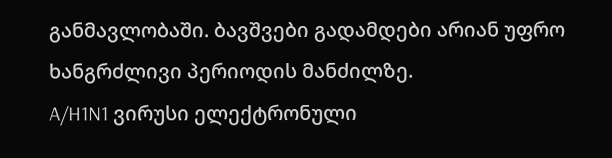განმავლობაში. ბავშვები გადამდები არიან უფრო ხანგრძლივი პერიოდის მანძილზე.
A/H1N1 ვირუსი ელექტრონული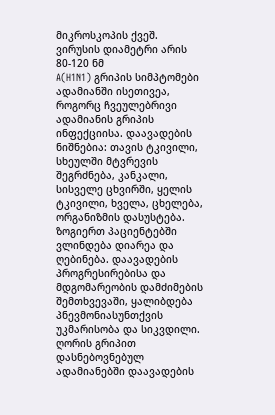მიკროსკოპის ქვეშ. ვირუსის დიამეტრი არის 80-120 ნმ
A(H1N1) გრიპის სიმპტომები ადამიანში ისეთივეა, როგორც ჩვეულებრივი ადამიანის გრიპის ინფექციისა. დაავადების ნიშნებია: თავის ტკივილი, სხეულში მტვრევის შეგრძნება, კანკალი, სისველე ცხვირში, ყელის ტკივილი, ხველა, ცხელება, ორგანიზმის დასუსტება. ზოგიერთ პაციენტებში ვლინდება დიარეა და ღებინება. დაავადების პროგრესირებისა და მდგომარეობის დამძიმების შემთხვევაში, ყალიბდება პნევმონიასუნთქვის უკმარისობა და სიკვდილი. ღორის გრიპით დასნებოვნებულ ადამიანებში დაავადების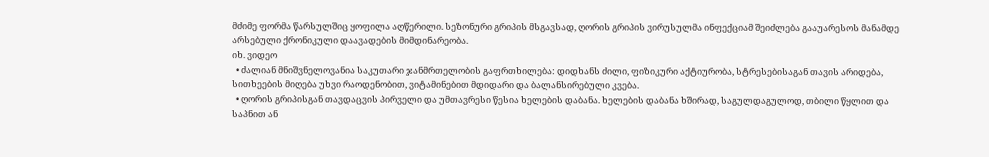მძიმე ფორმა წარსულშიც ყოფილა აღწერილი. სეზონური გრიპის მსგავსად, ღორის გრიპის ვირუსულმა ინფექციამ შეიძლება გააუარესოს მანამდე არსებული ქრონიკული დაავადების მიმდინარეობა.
იხ. ვიდეო
  • ძალიან მნიშვნელოვანია საკუთარი ჯანმრთელობის გაფრთხილება: დიდხანს ძილი, ფიზიკური აქტიურობა, სტრესებისაგან თავის არიდება, სითხეების მიღება უხვი რაოდენობით, ვიტამინებით მდიდარი და ბალანსირებული კვება.
  • ღორის გრიპისგან თავდაცვის პირველი და უმთავრესი წესია ხელების დაბანა. ხელების დაბანა ხშირად, საგულდაგულოდ, თბილი წყლით და საპნით ან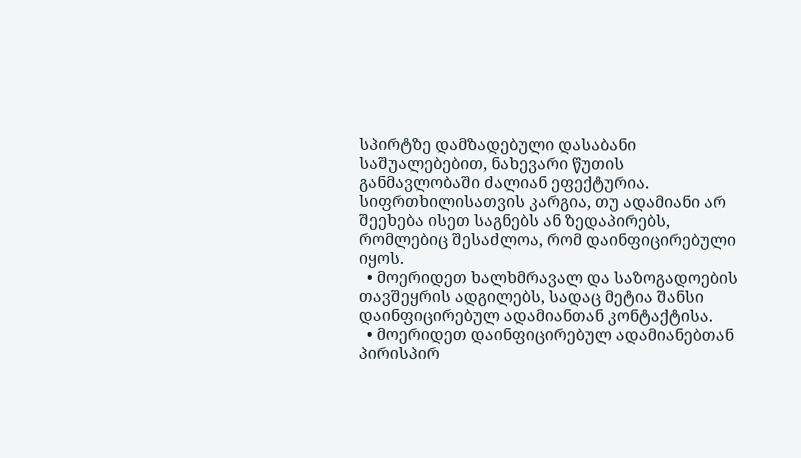სპირტზე დამზადებული დასაბანი საშუალებებით, ნახევარი წუთის განმავლობაში ძალიან ეფექტურია. სიფრთხილისათვის კარგია, თუ ადამიანი არ შეეხება ისეთ საგნებს ან ზედაპირებს, რომლებიც შესაძლოა, რომ დაინფიცირებული იყოს.
  • მოერიდეთ ხალხმრავალ და საზოგადოების თავშეყრის ადგილებს, სადაც მეტია შანსი დაინფიცირებულ ადამიანთან კონტაქტისა.
  • მოერიდეთ დაინფიცირებულ ადამიანებთან პირისპირ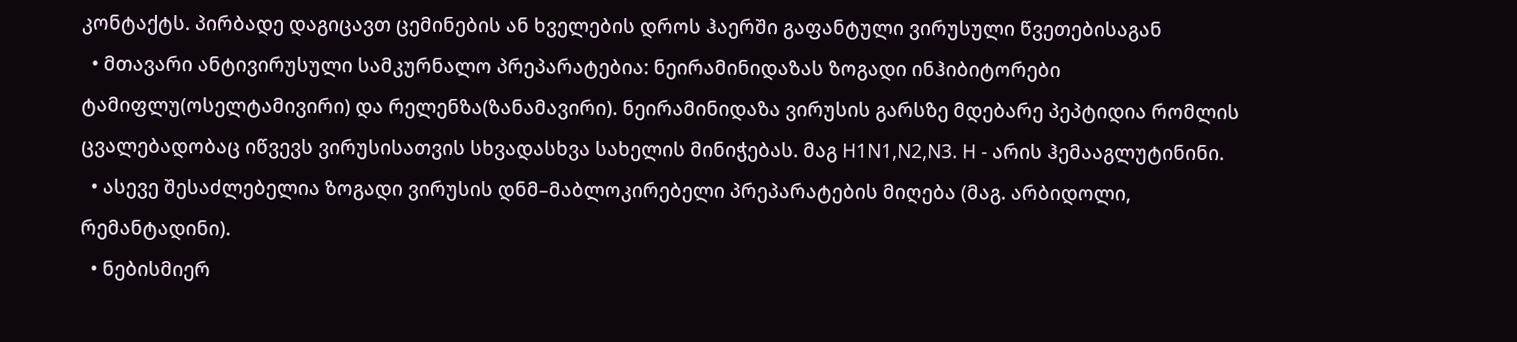კონტაქტს. პირბადე დაგიცავთ ცემინების ან ხველების დროს ჰაერში გაფანტული ვირუსული წვეთებისაგან
  • მთავარი ანტივირუსული სამკურნალო პრეპარატებია: ნეირამინიდაზას ზოგადი ინჰიბიტორები ტამიფლუ(ოსელტამივირი) და რელენზა(ზანამავირი). ნეირამინიდაზა ვირუსის გარსზე მდებარე პეპტიდია რომლის ცვალებადობაც იწვევს ვირუსისათვის სხვადასხვა სახელის მინიჭებას. მაგ H1N1,N2,N3. H - არის ჰემააგლუტინინი.
  • ასევე შესაძლებელია ზოგადი ვირუსის დნმ–მაბლოკირებელი პრეპარატების მიღება (მაგ. არბიდოლი, რემანტადინი).
  • ნებისმიერ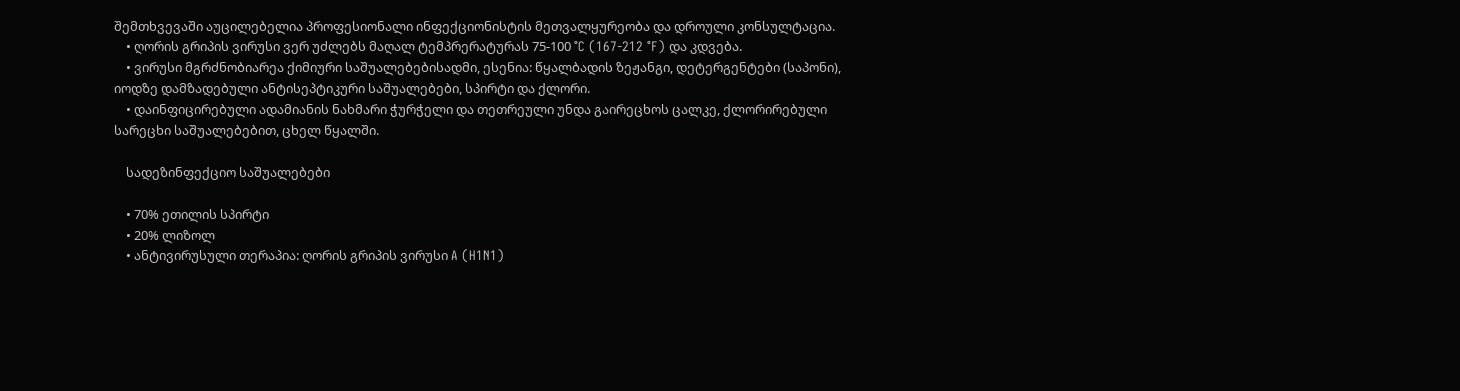შემთხვევაში აუცილებელია პროფესიონალი ინფექციონისტის მეთვალყურეობა და დროული კონსულტაცია.
    • ღორის გრიპის ვირუსი ვერ უძლებს მაღალ ტემპრერატურას 75-100 °C (167-212 °F) და კდვება.
    • ვირუსი მგრძნობიარეა ქიმიური საშუალებებისადმი, ესენია: წყალბადის ზეჟანგი, დეტერგენტები (საპონი), იოდზე დამზადებული ანტისეპტიკური საშუალებები, სპირტი და ქლორი.
    • დაინფიცირებული ადამიანის ნახმარი ჭურჭელი და თეთრეული უნდა გაირეცხოს ცალკე, ქლორირებული სარეცხი საშუალებებით, ცხელ წყალში.

    სადეზინფექციო საშუალებები

    • 70% ეთილის სპირტი
    • 20% ლიზოლ
    • ანტივირუსული თერაპია: ღორის გრიპის ვირუსი A (H1N1)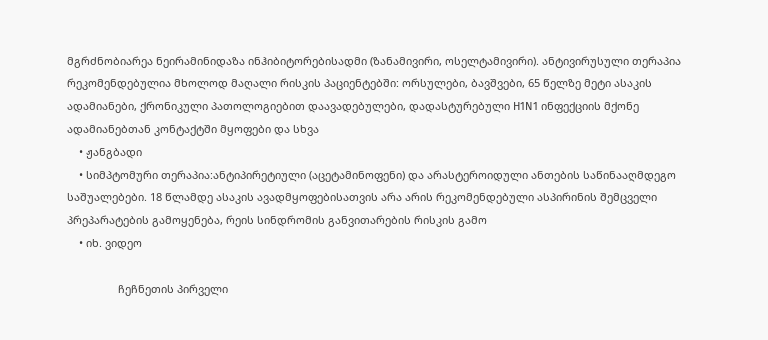მგრძნობიარეა ნეირამინიდაზა ინჰიბიტორებისადმი (ზანამივირი, ოსელტამივირი). ანტივირუსული თერაპია რეკომენდებულია მხოლოდ მაღალი რისკის პაციენტებში: ორსულები, ბავშვები, 65 წელზე მეტი ასაკის ადამიანები, ქრონიკული პათოლოგიებით დაავადებულები, დადასტურებული H1N1 ინფექციის მქონე ადამიანებთან კონტაქტში მყოფები და სხვა
    • ჟანგბადი
    • სიმპტომური თერაპია:ანტიპირეტიული (აცეტამინოფენი) და არასტეროიდული ანთების საწინააღმდეგო საშუალებები. 18 წლამდე ასაკის ავადმყოფებისათვის არა არის რეკომენდებული ასპირინის შემცველი პრეპარატების გამოყენება, რეის სინდრომის განვითარების რისკის გამო
    • იხ. ვიდეო

                 ჩეჩნეთის პირველი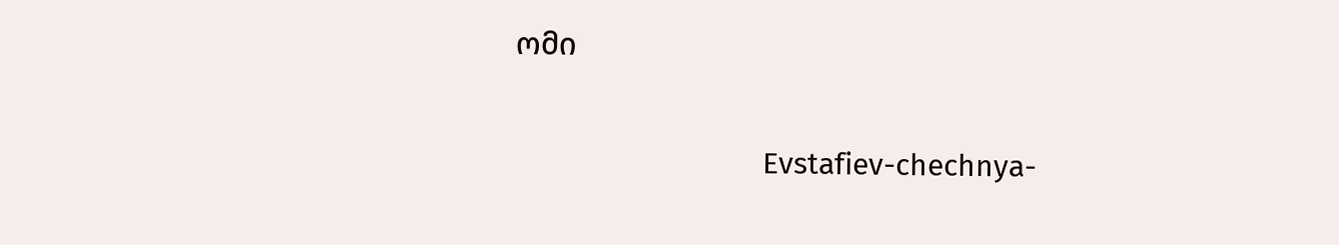ომი

                               Evstafiev-chechnya-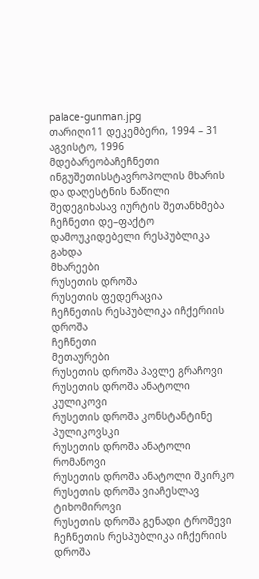palace-gunman.jpg
თარიღი11 დეკემბერი, 1994 – 31 აგვისტო, 1996
მდებარეობაჩეჩნეთი
ინგუშეთისსტავროპოლის მხარის და დაღესტნის ნაწილი
შედეგიხასავ იურტის შეთანხმება
ჩეჩნეთი დე–ფაქტო დამოუკიდებელი რესპუბლიკა გახდა
მხარეები
რუსეთის დროშა
რუსეთის ფედერაცია
ჩეჩნეთის რესპუბლიკა იჩქერიის დროშა
ჩეჩნეთი
მეთაურები
რუსეთის დროშა პავლე გრაჩოვი
რუსეთის დროშა ანატოლი კულიკოვი
რუსეთის დროშა კონსტანტინე პულიკოვსკი
რუსეთის დროშა ანატოლი რომანოვი
რუსეთის დროშა ანატოლი შკირკო
რუსეთის დროშა ვიაჩესლავ ტიხომიროვი
რუსეთის დროშა გენადი ტროშევი
ჩეჩნეთის რესპუბლიკა იჩქერიის დროშა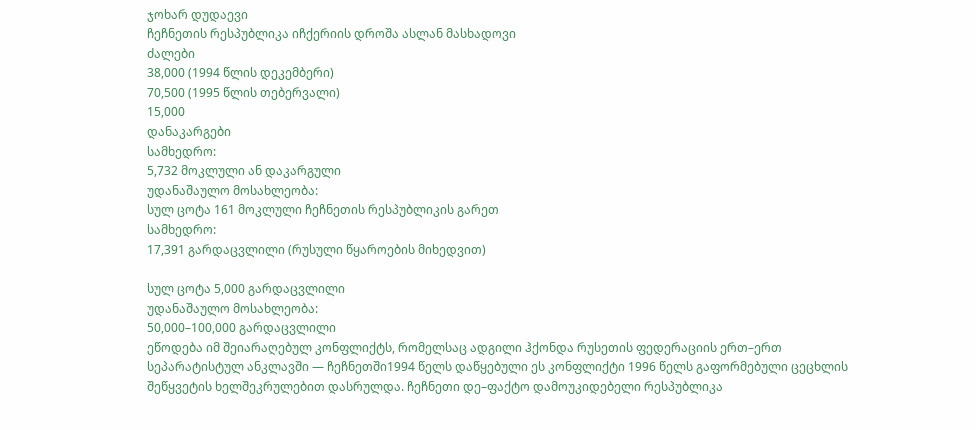ჯოხარ დუდაევი
ჩეჩნეთის რესპუბლიკა იჩქერიის დროშა ასლან მასხადოვი
ძალები
38,000 (1994 წლის დეკემბერი)
70,500 (1995 წლის თებერვალი)
15,000
დანაკარგები
სამხედრო:
5,732 მოკლული ან დაკარგული
უდანაშაულო მოსახლეობა:
სულ ცოტა 161 მოკლული ჩეჩნეთის რესპუბლიკის გარეთ
სამხედრო:
17,391 გარდაცვლილი (რუსული წყაროების მიხედვით)

სულ ცოტა 5,000 გარდაცვლილი
უდანაშაულო მოსახლეობა:
50,000–100,000 გარდაცვლილი
ეწოდება იმ შეიარაღებულ კონფლიქტს, რომელსაც ადგილი ჰქონდა რუსეთის ფედერაციის ერთ–ერთ სეპარატისტულ ანკლავში — ჩეჩნეთში1994 წელს დაწყებული ეს კონფლიქტი 1996 წელს გაფორმებული ცეცხლის შეწყვეტის ხელშეკრულებით დასრულდა. ჩეჩნეთი დე–ფაქტო დამოუკიდებელი რესპუბლიკა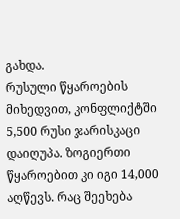გახდა.
რუსული წყაროების მიხედვით, კონფლიქტში 5,500 რუსი ჯარისკაცი დაიღუპა. ზოგიერთი წყაროებით კი იგი 14,000 აღწევს. რაც შეეხება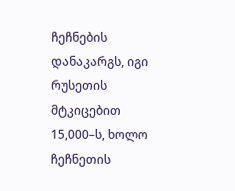ჩეჩნების დანაკარგს, იგი რუსეთის მტკიცებით 15,000–ს, ხოლო ჩეჩნეთის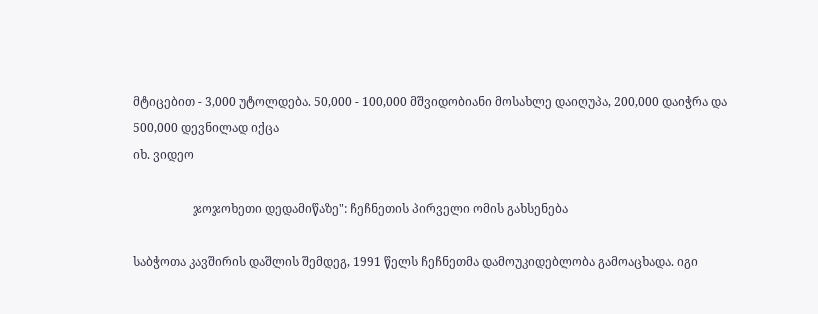მტიცებით - 3,000 უტოლდება. 50,000 - 100,000 მშვიდობიანი მოსახლე დაიღუპა, 200,000 დაიჭრა და 500,000 დევნილად იქცა
იხ. ვიდეო

                    ჯოჯოხეთი დედამიწაზე": ჩეჩნეთის პირველი ომის გახსენება

საბჭოთა კავშირის დაშლის შემდეგ, 1991 წელს ჩეჩნეთმა დამოუკიდებლობა გამოაცხადა. იგი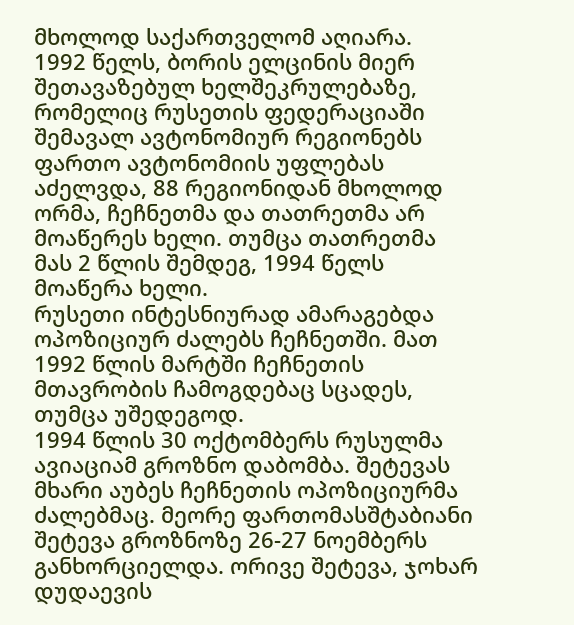მხოლოდ საქართველომ აღიარა.
1992 წელს, ბორის ელცინის მიერ შეთავაზებულ ხელშეკრულებაზე, რომელიც რუსეთის ფედერაციაში შემავალ ავტონომიურ რეგიონებს ფართო ავტონომიის უფლებას აძელვდა, 88 რეგიონიდან მხოლოდ ორმა, ჩეჩნეთმა და თათრეთმა არ მოაწერეს ხელი. თუმცა თათრეთმა მას 2 წლის შემდეგ, 1994 წელს მოაწერა ხელი.
რუსეთი ინტესნიურად ამარაგებდა ოპოზიციურ ძალებს ჩეჩნეთში. მათ 1992 წლის მარტში ჩეჩნეთის მთავრობის ჩამოგდებაც სცადეს, თუმცა უშედეგოდ.
1994 წლის 30 ოქტომბერს რუსულმა ავიაციამ გროზნო დაბომბა. შეტევას მხარი აუბეს ჩეჩნეთის ოპოზიციურმა ძალებმაც. მეორე ფართომასშტაბიანი შეტევა გროზნოზე 26-27 ნოემბერს განხორციელდა. ორივე შეტევა, ჯოხარ დუდაევის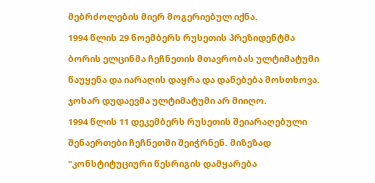მებრძოლების მიერ მოგერიებულ იქნა.
1994 წლის 29 ნოემბერს რუსეთის პრეზიდენტმა ბორის ელცინმა ჩეჩნეთის მთავრობას ულტიმატუმი წაუყენა და იარაღის დაყრა და დანებება მოსთხოვა. ჯოხარ დუდაევმა ულტიმატუმი არ მიიღო.
1994 წლის 11 დეკემბერს რუსეთის შეიარაღებული შენაერთები ჩეჩნეთში შეიჭრნენ. მიზეზად "კონსტიტუციური წესრიგის დამყარება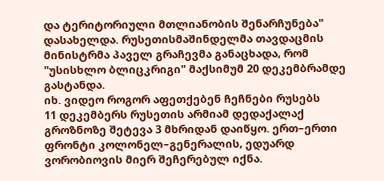და ტერიტორიული მთლიანობის შენარჩუნება" დასახელდა. რუსეთისმაშინდელმა თავდაცმის მინისტრმა პაველ გრაჩევმა განაცხადა, რომ "უსისხლო ბლიცკრიგი" მაქსიმუმ 20 დეკემბრამდე გასტანდა.
იხ. ვიდეო როგორ აფეთქებენ ჩეჩნები რუსებს
11 დეკემბერს რუსეთის არმიამ დედაქალაქ გროზნოზე შეტევა 3 მხრიდან დაიწყო. ერთ–ერთი ფრონტი კოლონელ–გენერალის, ედუარდ ვორობიოვის მიერ შეჩერებულ იქნა.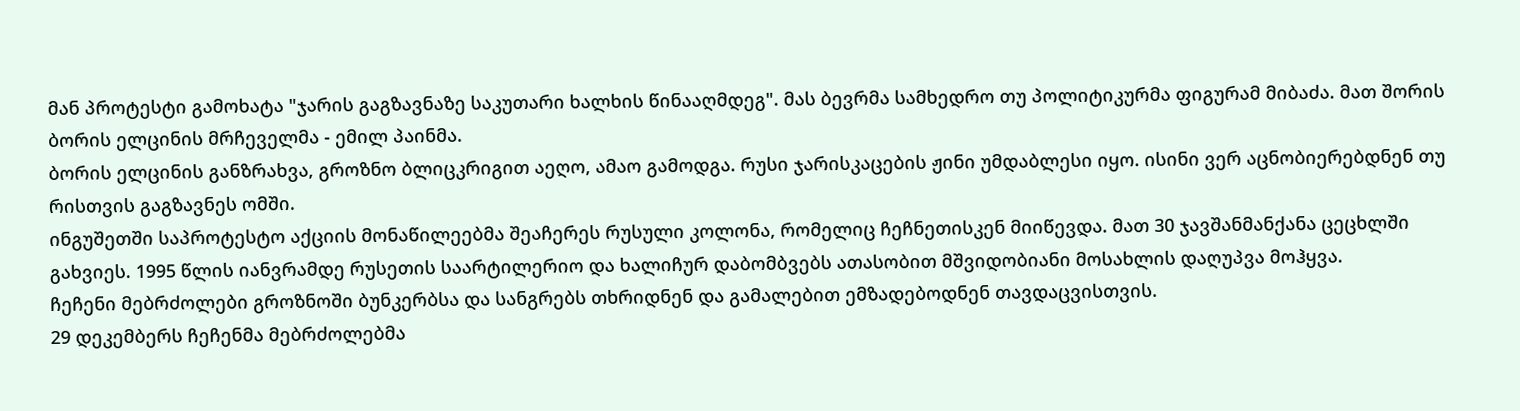მან პროტესტი გამოხატა "ჯარის გაგზავნაზე საკუთარი ხალხის წინააღმდეგ". მას ბევრმა სამხედრო თუ პოლიტიკურმა ფიგურამ მიბაძა. მათ შორის ბორის ელცინის მრჩეველმა - ემილ პაინმა.
ბორის ელცინის განზრახვა, გროზნო ბლიცკრიგით აეღო, ამაო გამოდგა. რუსი ჯარისკაცების ჟინი უმდაბლესი იყო. ისინი ვერ აცნობიერებდნენ თუ რისთვის გაგზავნეს ომში.
ინგუშეთში საპროტესტო აქციის მონაწილეებმა შეაჩერეს რუსული კოლონა, რომელიც ჩეჩნეთისკენ მიიწევდა. მათ 30 ჯავშანმანქანა ცეცხლში გახვიეს. 1995 წლის იანვრამდე რუსეთის საარტილერიო და ხალიჩურ დაბომბვებს ათასობით მშვიდობიანი მოსახლის დაღუპვა მოჰყვა.
ჩეჩენი მებრძოლები გროზნოში ბუნკერბსა და სანგრებს თხრიდნენ და გამალებით ემზადებოდნენ თავდაცვისთვის.
29 დეკემბერს ჩეჩენმა მებრძოლებმა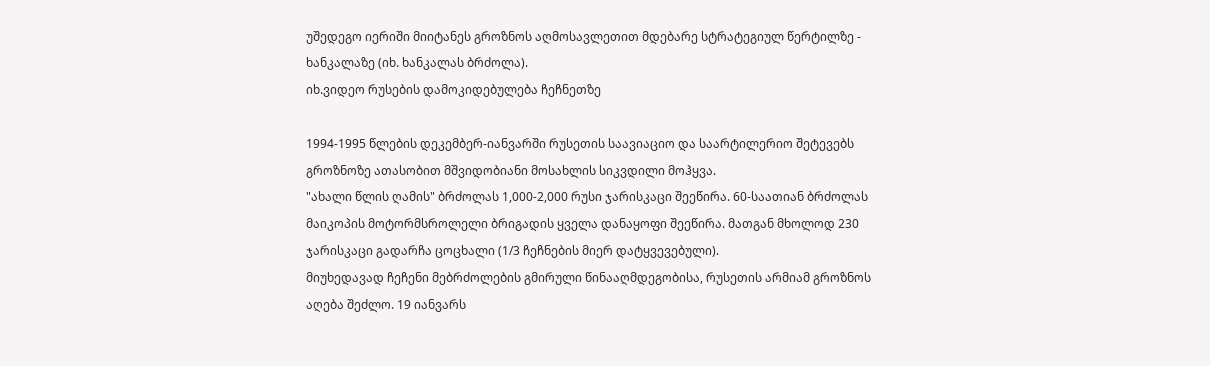უშედეგო იერიში მიიტანეს გროზნოს აღმოსავლეთით მდებარე სტრატეგიულ წერტილზე - ხანკალაზე (იხ. ხანკალას ბრძოლა).
იხ.ვიდეო რუსების დამოკიდებულება ჩეჩნეთზე

1994-1995 წლების დეკემბერ-იანვარში რუსეთის საავიაციო და საარტილერიო შეტევებს გროზნოზე ათასობით მშვიდობიანი მოსახლის სიკვდილი მოჰყვა.
"ახალი წლის ღამის" ბრძოლას 1,000-2,000 რუსი ჯარისკაცი შეეწირა. 60-საათიან ბრძოლას მაიკოპის მოტორმსროლელი ბრიგადის ყველა დანაყოფი შეეწირა. მათგან მხოლოდ 230 ჯარისკაცი გადარჩა ცოცხალი (1/3 ჩეჩნების მიერ დატყვევებული).
მიუხედავად ჩეჩენი მებრძოლების გმირული წინააღმდეგობისა, რუსეთის არმიამ გროზნოს აღება შეძლო. 19 იანვარს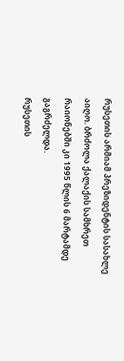რუსეთის არმიამ პრეზიდენტის სასახლე აიღო. ბრძოლა ქალაქის სამხრეთ რაიონებში კი 1995 წლის 6 მარტამდე გაგრძელდა.
რუსეთის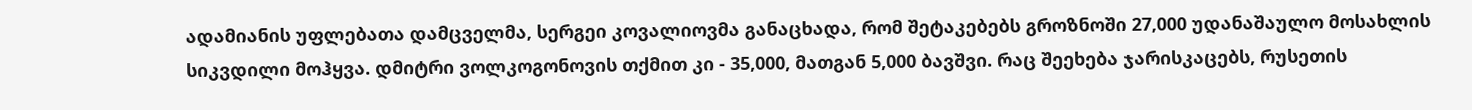ადამიანის უფლებათა დამცველმა, სერგეი კოვალიოვმა განაცხადა, რომ შეტაკებებს გროზნოში 27,000 უდანაშაულო მოსახლის სიკვდილი მოჰყვა. დმიტრი ვოლკოგონოვის თქმით კი - 35,000, მათგან 5,000 ბავშვი. რაც შეეხება ჯარისკაცებს, რუსეთის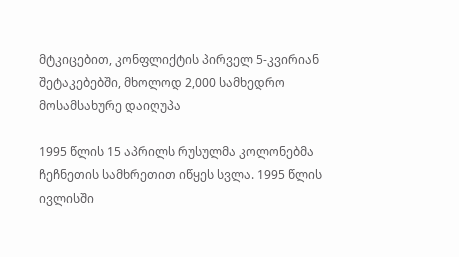მტკიცებით, კონფლიქტის პირველ 5-კვირიან შეტაკებებში, მხოლოდ 2,000 სამხედრო მოსამსახურე დაიღუპა

1995 წლის 15 აპრილს რუსულმა კოლონებმა ჩეჩნეთის სამხრეთით იწყეს სვლა. 1995 წლის ივლისში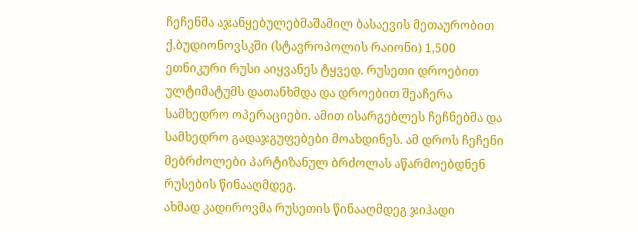ჩეჩენმა აჯანყებულებმაშამილ ბასაევის მეთაურობით ქ.ბუდიონოვსკში (სტავროპოლის რაიონი) 1,500 ეთნიკური რუსი აიყვანეს ტყვედ. რუსეთი დროებით ულტიმატუმს დათანხმდა და დროებით შეაჩერა სამხედრო ოპერაციები. ამით ისარგებლეს ჩეჩნებმა და სამხედრო გადაჯგუფებები მოახდინეს. ამ დროს ჩეჩენი მებრძოლები პარტიზანულ ბრძოლას აწარმოებდნენ რუსების წინააღმდეგ.
ახმად კადიროვმა რუსეთის წინააღმდეგ ჯიჰადი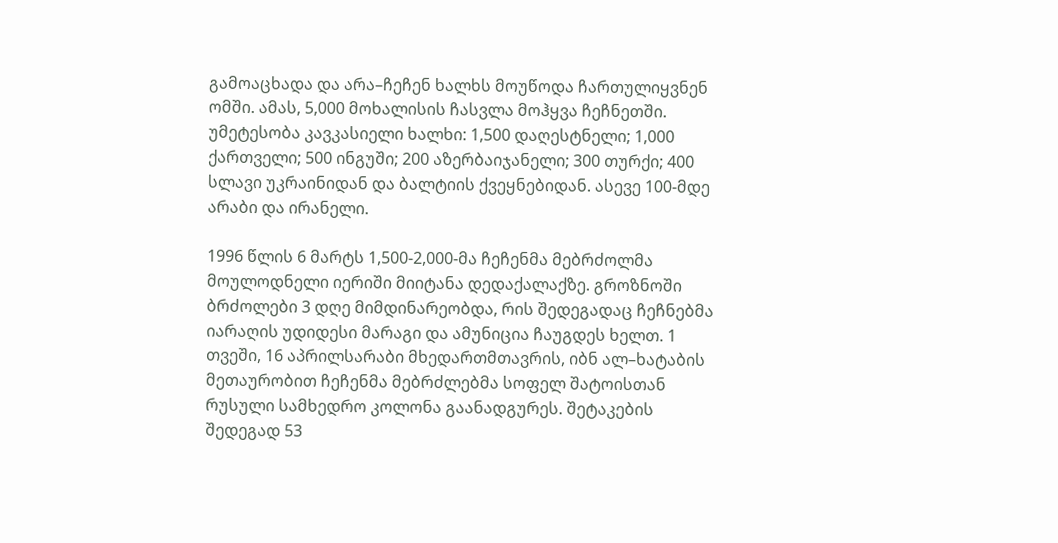გამოაცხადა და არა–ჩეჩენ ხალხს მოუწოდა ჩართულიყვნენ ომში. ამას, 5,000 მოხალისის ჩასვლა მოჰყვა ჩეჩნეთში. უმეტესობა კავკასიელი ხალხი: 1,500 დაღესტნელი; 1,000 ქართველი; 500 ინგუში; 200 აზერბაიჯანელი; 300 თურქი; 400 სლავი უკრაინიდან და ბალტიის ქვეყნებიდან. ასევე 100-მდე არაბი და ირანელი.

1996 წლის 6 მარტს 1,500-2,000-მა ჩეჩენმა მებრძოლმა მოულოდნელი იერიში მიიტანა დედაქალაქზე. გროზნოში ბრძოლები 3 დღე მიმდინარეობდა, რის შედეგადაც ჩეჩნებმა იარაღის უდიდესი მარაგი და ამუნიცია ჩაუგდეს ხელთ. 1 თვეში, 16 აპრილსარაბი მხედართმთავრის, იბნ ალ–ხატაბის მეთაურობით ჩეჩენმა მებრძლებმა სოფელ შატოისთან რუსული სამხედრო კოლონა გაანადგურეს. შეტაკების შედეგად 53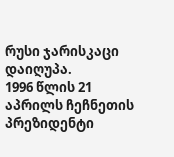რუსი ჯარისკაცი დაიღუპა.
1996 წლის 21 აპრილს ჩეჩნეთის პრეზიდენტი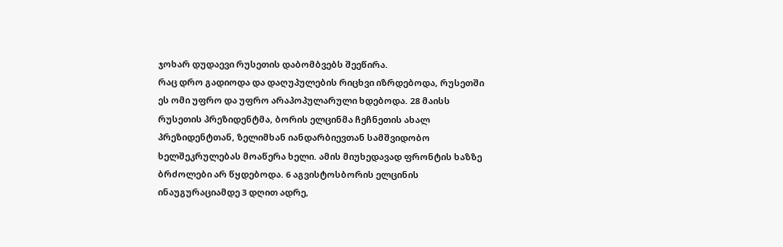ჯოხარ დუდაევი რუსეთის დაბომბვებს შეეწირა.
რაც დრო გადიოდა და დაღუპულების რიცხვი იზრდებოდა, რუსეთში ეს ომი უფრო და უფრო არაპოპულარული ხდებოდა. 28 მაისს რუსეთის პრეზიდენტმა, ბორის ელცინმა ჩეჩნეთის ახალ პრეზიდენტთან, ზელიმხან იანდარბიევთან სამშვიდობო ხელშეკრულებას მოაწერა ხელი. ამის მიუხედავად ფრონტის ხაზზე ბრძოლები არ წყდებოდა. 6 აგვისტოსბორის ელცინის ინაუგურაციამდე 3 დღით ადრე,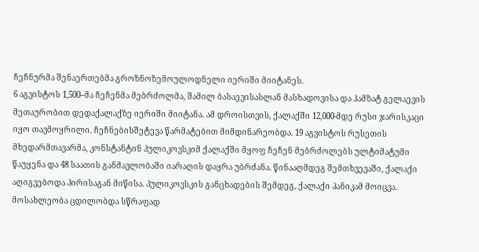ჩეჩნურმა შენაერთებმა გროზნოზემოულოდნელი იერიში მიიტანეს.
6 აგვისტოს 1,500–მა ჩეჩენმა მებრძოლმა, შამილ ბასაევისასლან მასხადოვისა და ჰამზატ გელაევის მეთაურობით დედაქალაქზე იერიში მიიტანა. ამ დროისთვის, ქალაქში 12,000-მდე რუსი ჯარისკაცი იყო თავმოყრილი. ჩეჩნებისშეტევა წარმატებით მიმდინარეობდა. 19 აგვისტოს რუსეთის მხედარმთავარმა, კონსტანტინ პულიკოვსკიმ ქალაქში მყოფ ჩეჩენ მებრძოლებს ულტიმატუმი წაუყენა და 48 საათის განმავლობაში იარაღის დაყრა უბრძანა. წინააღმდეგ შემთხვევაში, ქალაქი აღიგვებოდა პირისაგან მიწისა. პულიკოვსკის განცხადების შემდეგ, ქალაქი პანიკამ მოიცვა. მოსახლეობა ცდილობდა სწრაფად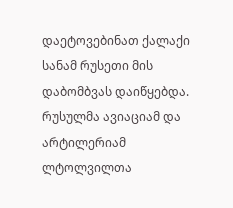დაეტოვებინათ ქალაქი სანამ რუსეთი მის დაბომბვას დაიწყებდა. რუსულმა ავიაციამ და არტილერიამ ლტოლვილთა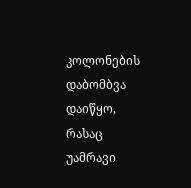კოლონების დაბომბვა დაიწყო, რასაც უამრავი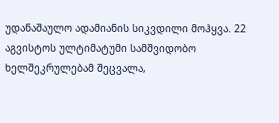უდანაშაულო ადამიანის სიკვდილი მოჰყვა. 22 აგვისტოს ულტიმატუმი სამშვიდობო ხელშეკრულებამ შეცვალა,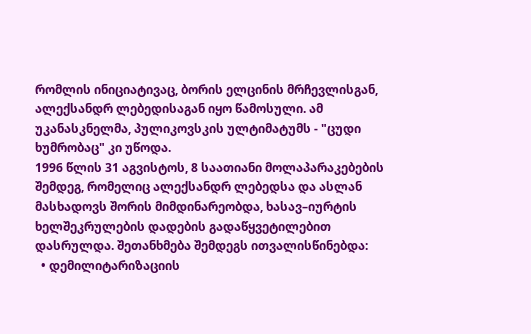რომლის ინიციატივაც, ბორის ელცინის მრჩევლისგან, ალექსანდრ ლებედისაგან იყო წამოსული. ამ უკანასკნელმა, პულიკოვსკის ულტიმატუმს - "ცუდი ხუმრობაც" კი უწოდა.
1996 წლის 31 აგვისტოს, 8 საათიანი მოლაპარაკებების შემდეგ, რომელიც ალექსანდრ ლებედსა და ასლან მასხადოვს შორის მიმდინარეობდა, ხასავ–იურტის ხელშეკრულების დადების გადაწყვეტილებით დასრულდა. შეთანხმება შემდეგს ითვალისწინებდა:
  • დემილიტარიზაციის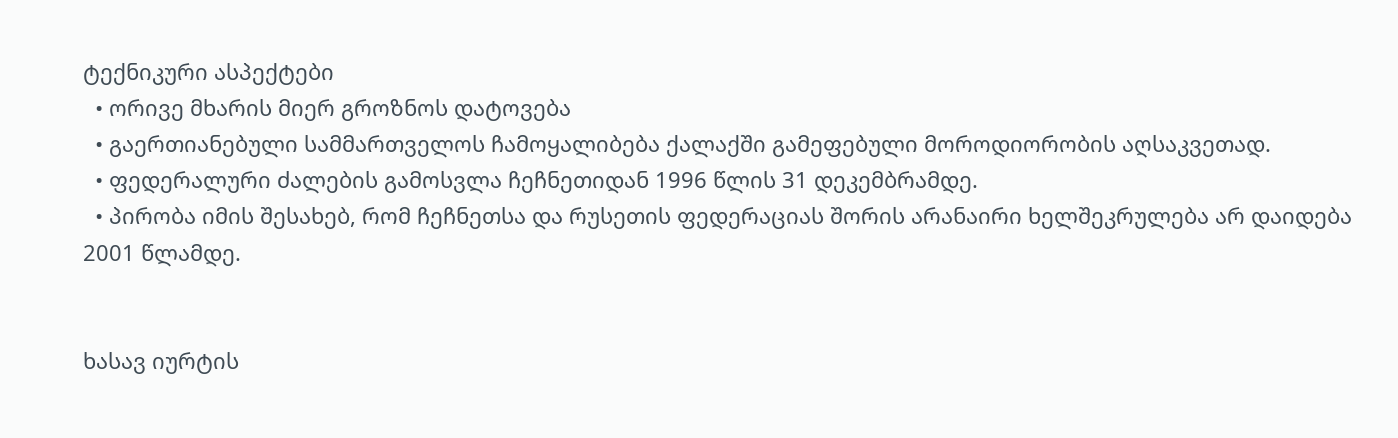ტექნიკური ასპექტები
  • ორივე მხარის მიერ გროზნოს დატოვება
  • გაერთიანებული სამმართველოს ჩამოყალიბება ქალაქში გამეფებული მოროდიორობის აღსაკვეთად.
  • ფედერალური ძალების გამოსვლა ჩეჩნეთიდან 1996 წლის 31 დეკემბრამდე.
  • პირობა იმის შესახებ, რომ ჩეჩნეთსა და რუსეთის ფედერაციას შორის არანაირი ხელშეკრულება არ დაიდება 2001 წლამდე.


ხასავ იურტის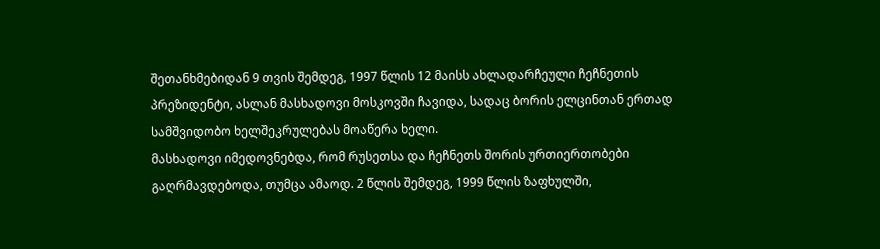შეთანხმებიდან 9 თვის შემდეგ, 1997 წლის 12 მაისს ახლადარჩეული ჩეჩნეთის პრეზიდენტი, ასლან მასხადოვი მოსკოვში ჩავიდა, სადაც ბორის ელცინთან ერთად სამშვიდობო ხელშეკრულებას მოაწერა ხელი.
მასხადოვი იმედოვნებდა, რომ რუსეთსა და ჩეჩნეთს შორის ურთიერთობები გაღრმავდებოდა, თუმცა ამაოდ. 2 წლის შემდეგ, 1999 წლის ზაფხულში,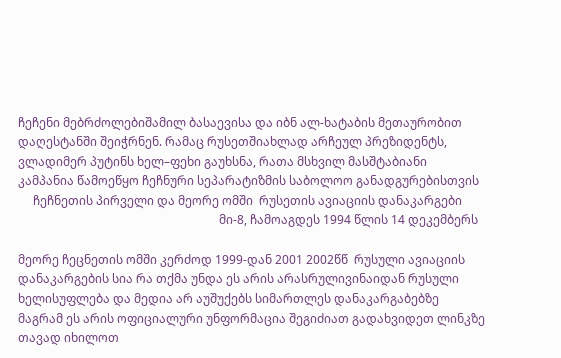ჩეჩენი მებრძოლებიშამილ ბასაევისა და იბნ ალ-ხატაბის მეთაურობით დაღესტანში შეიჭრნენ. რამაც რუსეთშიახლად არჩეულ პრეზიდენტს, ვლადიმერ პუტინს ხელ–ფეხი გაუხსნა, რათა მსხვილ მასშტაბიანი კამპანია წამოეწყო ჩეჩნური სეპარატიზმის საბოლოო განადგურებისთვის
     ჩეჩნეთის პირველი და მეორე ომში  რუსეთის ავიაციის დანაკარგები
                                                                   მი-8, ჩამოაგდეს 1994 წლის 14 დეკემბერს

მეორე ჩეცნეთის ომში კერძოდ 1999-დან 2001 2002წწ  რუსული ავიაციის დანაკარგების სია რა თქმა უნდა ეს არის არასრულივინაიდან რუსული ხელისუფლება და მედია არ აუშუქებს სიმართლეს დანაკარგაბებზე მაგრამ ეს არის ოფიციალური უნფორმაცია შეგიძიათ გადახვიდეთ ლინკზე თავად იხილოთ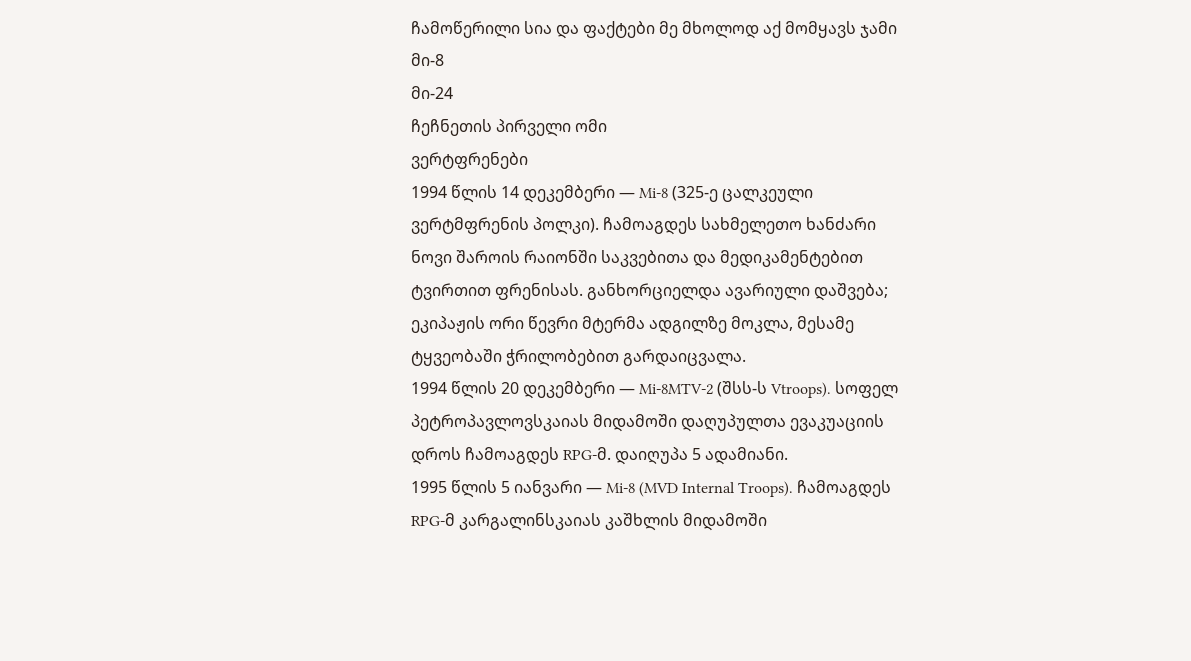ჩამოწერილი სია და ფაქტები მე მხოლოდ აქ მომყავს ჯამი
მი-8
მი-24
ჩეჩნეთის პირველი ომი
ვერტფრენები
1994 წლის 14 დეკემბერი — Mi-8 (325-ე ცალკეული ვერტმფრენის პოლკი). ჩამოაგდეს სახმელეთო ხანძარი ნოვი შაროის რაიონში საკვებითა და მედიკამენტებით ტვირთით ფრენისას. განხორციელდა ავარიული დაშვება; ეკიპაჟის ორი წევრი მტერმა ადგილზე მოკლა, მესამე ტყვეობაში ჭრილობებით გარდაიცვალა.
1994 წლის 20 დეკემბერი — Mi-8MTV-2 (შსს-ს Vtroops). სოფელ პეტროპავლოვსკაიას მიდამოში დაღუპულთა ევაკუაციის დროს ჩამოაგდეს RPG-მ. დაიღუპა 5 ადამიანი.
1995 წლის 5 იანვარი — Mi-8 (MVD Internal Troops). ჩამოაგდეს RPG-მ კარგალინსკაიას კაშხლის მიდამოში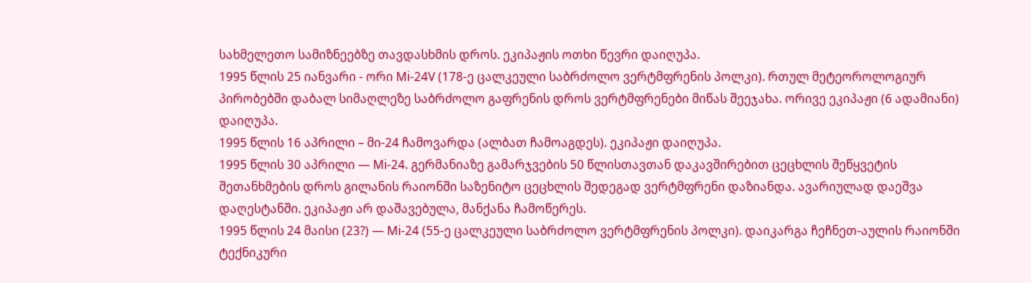სახმელეთო სამიზნეებზე თავდასხმის დროს. ეკიპაჟის ოთხი წევრი დაიღუპა.
1995 წლის 25 იანვარი - ორი Mi-24V (178-ე ცალკეული საბრძოლო ვერტმფრენის პოლკი). რთულ მეტეოროლოგიურ პირობებში დაბალ სიმაღლეზე საბრძოლო გაფრენის დროს ვერტმფრენები მიწას შეეჯახა. ორივე ეკიპაჟი (6 ადამიანი) დაიღუპა.
1995 წლის 16 აპრილი – მი-24 ჩამოვარდა (ალბათ ჩამოაგდეს). ეკიპაჟი დაიღუპა.
1995 წლის 30 აპრილი — Mi-24. გერმანიაზე გამარჯვების 50 წლისთავთან დაკავშირებით ცეცხლის შეწყვეტის შეთანხმების დროს გილანის რაიონში საზენიტო ცეცხლის შედეგად ვერტმფრენი დაზიანდა. ავარიულად დაეშვა დაღესტანში. ეკიპაჟი არ დაშავებულა, მანქანა ჩამოწერეს.
1995 წლის 24 მაისი (23?) — Mi-24 (55-ე ცალკეული საბრძოლო ვერტმფრენის პოლკი). დაიკარგა ჩეჩნეთ-აულის რაიონში ტექნიკური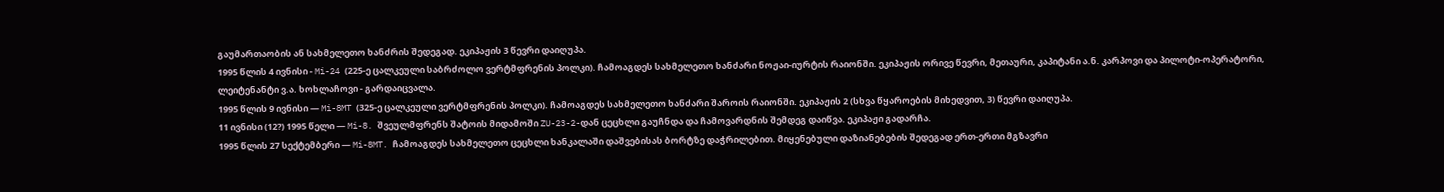გაუმართაობის ან სახმელეთო ხანძრის შედეგად. ეკიპაჟის 3 წევრი დაიღუპა.
1995 წლის 4 ივნისი - Mi-24 (225-ე ცალკეული საბრძოლო ვერტმფრენის პოლკი). ჩამოაგდეს სახმელეთო ხანძარი ნოჟაი-იურტის რაიონში. ეკიპაჟის ორივე წევრი, მეთაური, კაპიტანი ა.ნ. კარპოვი და პილოტი-ოპერატორი, ლეიტენანტი ვ.ა. ხოხლაჩოვი - გარდაიცვალა.
1995 წლის 9 ივნისი — Mi-8MT (325-ე ცალკეული ვერტმფრენის პოლკი). ჩამოაგდეს სახმელეთო ხანძარი შაროის რაიონში. ეკიპაჟის 2 (სხვა წყაროების მიხედვით, 3) წევრი დაიღუპა.
11 ივნისი (12?) 1995 წელი — Mi-8. შვეულმფრენს შატოის მიდამოში ZU-23-2-დან ცეცხლი გაუჩნდა და ჩამოვარდნის შემდეგ დაიწვა. ეკიპაჟი გადარჩა.
1995 წლის 27 სექტემბერი — Mi-8MT. ჩამოაგდეს სახმელეთო ცეცხლი ხანკალაში დაშვებისას ბორტზე დაჭრილებით. მიყენებული დაზიანებების შედეგად ერთ-ერთი მგზავრი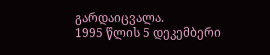გარდაიცვალა.
1995 წლის 5 დეკემბერი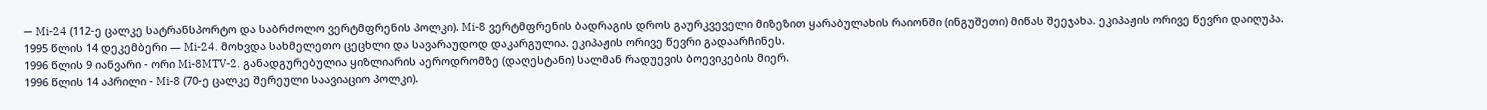— Mi-24 (112-ე ცალკე სატრანსპორტო და საბრძოლო ვერტმფრენის პოლკი). Mi-8 ვერტმფრენის ბადრაგის დროს გაურკვეველი მიზეზით ყარაბულახის რაიონში (ინგუშეთი) მიწას შეეჯახა. ეკიპაჟის ორივე წევრი დაიღუპა.
1995 წლის 14 დეკემბერი — Mi-24. მოხვდა სახმელეთო ცეცხლი და სავარაუდოდ დაკარგულია. ეკიპაჟის ორივე წევრი გადაარჩინეს.
1996 წლის 9 იანვარი - ორი Mi-8MTV-2. განადგურებულია ყიზლიარის აეროდრომზე (დაღესტანი) სალმან რადუევის ბოევიკების მიერ.
1996 წლის 14 აპრილი - Mi-8 (70-ე ცალკე შერეული საავიაციო პოლკი).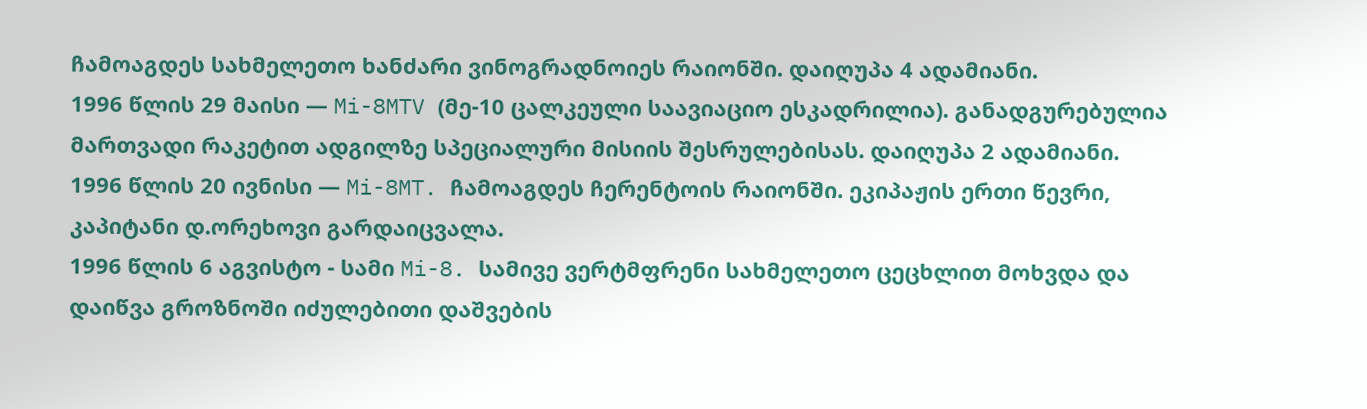ჩამოაგდეს სახმელეთო ხანძარი ვინოგრადნოიეს რაიონში. დაიღუპა 4 ადამიანი.
1996 წლის 29 მაისი — Mi-8MTV (მე-10 ცალკეული საავიაციო ესკადრილია). განადგურებულია მართვადი რაკეტით ადგილზე სპეციალური მისიის შესრულებისას. დაიღუპა 2 ადამიანი.
1996 წლის 20 ივნისი — Mi-8MT. ჩამოაგდეს ჩერენტოის რაიონში. ეკიპაჟის ერთი წევრი, კაპიტანი დ.ორეხოვი გარდაიცვალა.
1996 წლის 6 აგვისტო - სამი Mi-8. სამივე ვერტმფრენი სახმელეთო ცეცხლით მოხვდა და დაიწვა გროზნოში იძულებითი დაშვების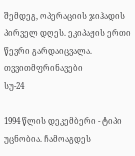შემდეგ, ოპერაციის ჯიჰადის პირველ დღეს. ეკიპაჟის ერთი წევრი გარდაიცვალა.
თვვითმფრინავები
სუ-24

1994 წლის დეკემბერი - ტიპი უცნობია. ჩამოაგდეს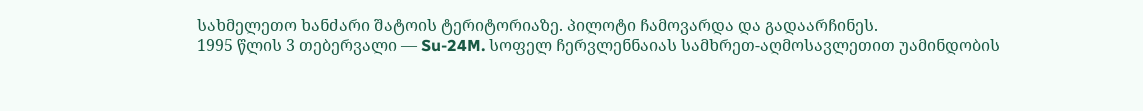სახმელეთო ხანძარი შატოის ტერიტორიაზე. პილოტი ჩამოვარდა და გადაარჩინეს.
1995 წლის 3 თებერვალი — Su-24M. სოფელ ჩერვლენნაიას სამხრეთ-აღმოსავლეთით უამინდობის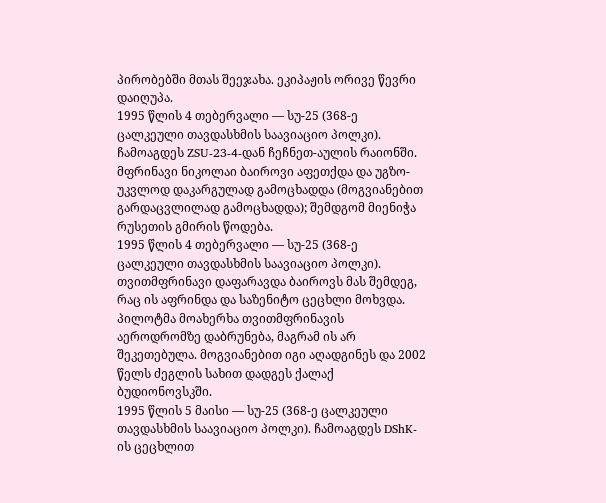პირობებში მთას შეეჯახა. ეკიპაჟის ორივე წევრი დაიღუპა.
1995 წლის 4 თებერვალი — სუ-25 (368-ე ცალკეული თავდასხმის საავიაციო პოლკი). ჩამოაგდეს ZSU-23-4-დან ჩეჩნეთ-აულის რაიონში. მფრინავი ნიკოლაი ბაიროვი აფეთქდა და უგზო-უკვლოდ დაკარგულად გამოცხადდა (მოგვიანებით გარდაცვლილად გამოცხადდა); შემდგომ მიენიჭა რუსეთის გმირის წოდება.
1995 წლის 4 თებერვალი — სუ-25 (368-ე ცალკეული თავდასხმის საავიაციო პოლკი). თვითმფრინავი დაფარავდა ბაიროვს მას შემდეგ, რაც ის აფრინდა და საზენიტო ცეცხლი მოხვდა. პილოტმა მოახერხა თვითმფრინავის აეროდრომზე დაბრუნება, მაგრამ ის არ შეკეთებულა. მოგვიანებით იგი აღადგინეს და 2002 წელს ძეგლის სახით დადგეს ქალაქ ბუდიონოვსკში.
1995 წლის 5 მაისი — სუ-25 (368-ე ცალკეული თავდასხმის საავიაციო პოლკი). ჩამოაგდეს DShK-ის ცეცხლით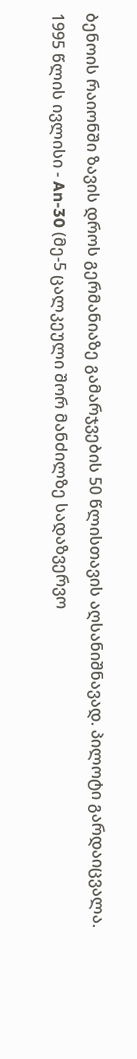ბენოის რაიონში ზავის დროს გერმანიაზე გამარჯვების 50 წლისთავის აღსანიშნავად. პილოტი გარდაიცვალა.
1995 წლის ივლისი - An-30 (მე-5 ცალკეული შორ მანძილზე სადაზვერვო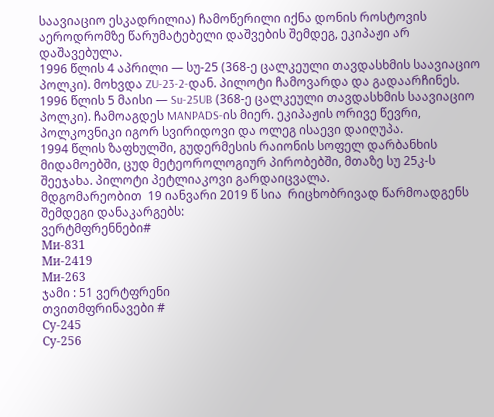საავიაციო ესკადრილია) ჩამოწერილი იქნა დონის როსტოვის აეროდრომზე წარუმატებელი დაშვების შემდეგ, ეკიპაჟი არ დაშავებულა.
1996 წლის 4 აპრილი — სუ-25 (368-ე ცალკეული თავდასხმის საავიაციო პოლკი). მოხვდა ZU-23-2-დან. პილოტი ჩამოვარდა და გადაარჩინეს.
1996 წლის 5 მაისი — Su-25UB (368-ე ცალკეული თავდასხმის საავიაციო პოლკი). ჩამოაგდეს MANPADS-ის მიერ. ეკიპაჟის ორივე წევრი, პოლკოვნიკი იგორ სვირიდოვი და ოლეგ ისაევი დაიღუპა.
1994 წლის ზაფხულში, გუდერმესის რაიონის სოფელ დარბანხის მიდამოებში, ცუდ მეტეოროლოგიურ პირობებში, მთაზე სუ 25კ-ს შეეჯახა. პილოტი პეტლიაკოვი გარდაიცვალა.
მდგომარეობით  19 იანვარი 2019 წ სია  რიცხობრივად წარმოადგენს  შემდეგი დანაკარგებს:
ვერტმფრენნები#
Ми-831
Ми-2419
Ми-263
ჯამი : 51 ვერტფრენი
თვითმფრინავები #
Су-245
Су-256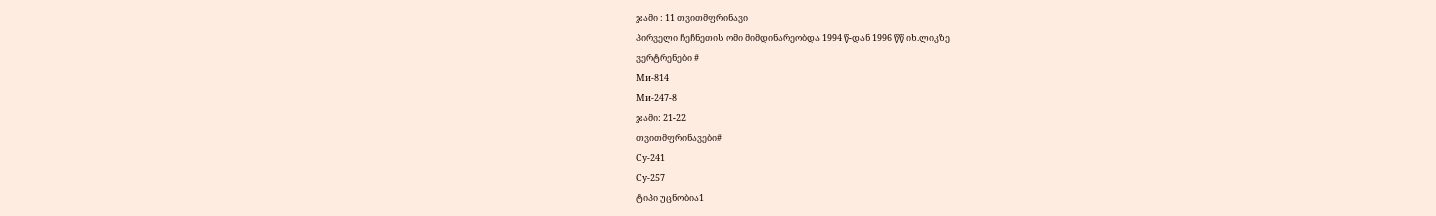ჯამი : 11 თვითმფრინავი
პირველი ჩეჩნეთის ომი მიმდინარეობდა 1994 წ-დან 1996 წწ იხ.ლიკზე
ვერტრენები #
Ми-814
Ми-247-8
ჯამი: 21-22
თვითმფრინავები#
Су-241
Су-257
ტიპი უცნობია1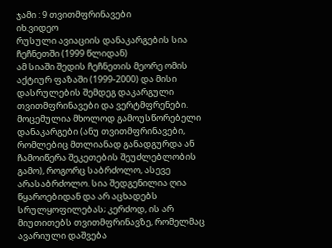ჯამი : 9 თვითმფრინავები
იხ.ვიდეო
რუსული ავიაციის დანაკარგების სია ჩეჩნეთში (1999 წლიდან)
ამ სიაში შედის ჩეჩნეთის მეორე ომის აქტიურ ფაზაში (1999-2000) და მისი დასრულების შემდეგ დაკარგული თვითმფრინავები და ვერტმფრენები. მოცემულია მხოლოდ გამოუსწორებელი დანაკარგები (ანუ თვითმფრინავები, რომლებიც მთლიანად განადგურდა ან ჩამოიწერა შეკეთების შეუძლებლობის გამო), როგორც საბრძოლო, ასევე არასაბრძოლო. სია შედგენილია ღია წყაროებიდან და არ აცხადებს სრულყოფილებას; კერძოდ, ის არ მიუთითებს თვითმფრინავზე, რომელმაც ავარიული დაშვება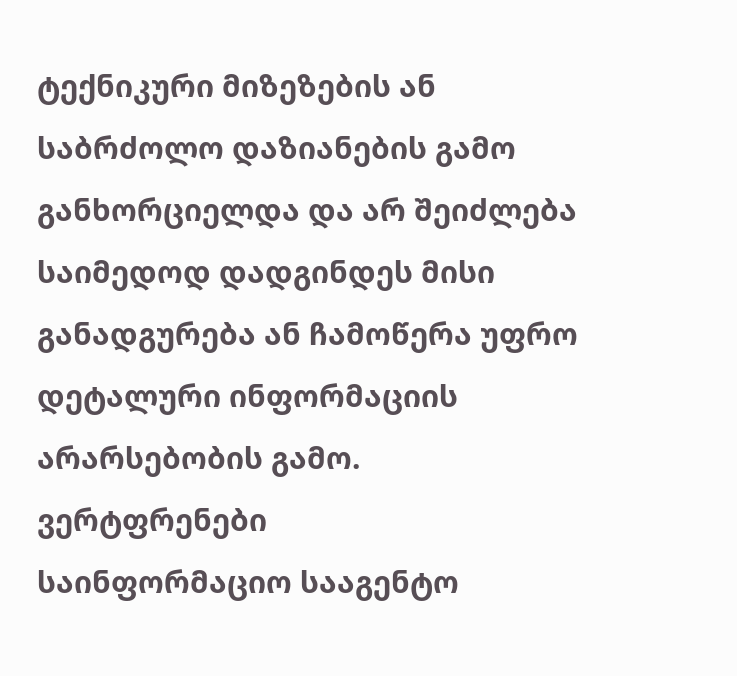ტექნიკური მიზეზების ან საბრძოლო დაზიანების გამო განხორციელდა და არ შეიძლება საიმედოდ დადგინდეს მისი განადგურება ან ჩამოწერა უფრო დეტალური ინფორმაციის არარსებობის გამო.
ვერტფრენები
საინფორმაციო სააგენტო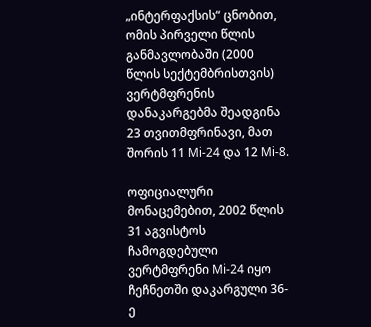„ინტერფაქსის“ ცნობით, ომის პირველი წლის განმავლობაში (2000 წლის სექტემბრისთვის) ვერტმფრენის დანაკარგებმა შეადგინა 23 თვითმფრინავი, მათ შორის 11 Mi-24 და 12 Mi-8.

ოფიციალური მონაცემებით, 2002 წლის 31 აგვისტოს ჩამოგდებული ვერტმფრენი Mi-24 იყო ჩეჩნეთში დაკარგული 36-ე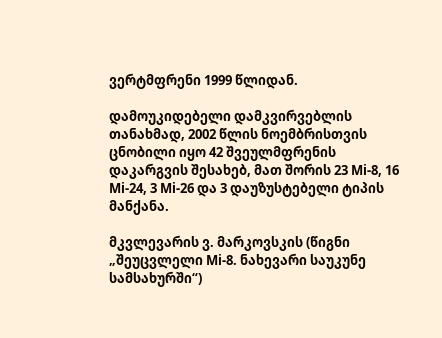ვერტმფრენი 1999 წლიდან.

დამოუკიდებელი დამკვირვებლის თანახმად, 2002 წლის ნოემბრისთვის ცნობილი იყო 42 შვეულმფრენის დაკარგვის შესახებ, მათ შორის 23 Mi-8, 16 Mi-24, 3 Mi-26 და 3 დაუზუსტებელი ტიპის მანქანა.

მკვლევარის ვ. მარკოვსკის (წიგნი „შეუცვლელი Mi-8. ნახევარი საუკუნე სამსახურში“)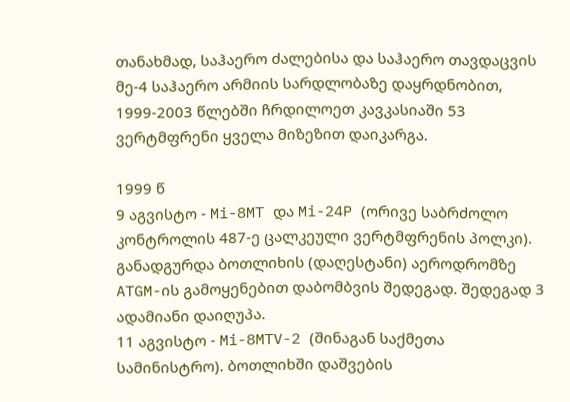თანახმად, საჰაერო ძალებისა და საჰაერო თავდაცვის მე-4 საჰაერო არმიის სარდლობაზე დაყრდნობით, 1999-2003 წლებში ჩრდილოეთ კავკასიაში 53 ვერტმფრენი ყველა მიზეზით დაიკარგა.

1999 წ
9 აგვისტო - Mi-8MT და Mi-24P (ორივე საბრძოლო კონტროლის 487-ე ცალკეული ვერტმფრენის პოლკი). განადგურდა ბოთლიხის (დაღესტანი) აეროდრომზე ATGM-ის გამოყენებით დაბომბვის შედეგად. შედეგად 3 ადამიანი დაიღუპა.
11 აგვისტო - Mi-8MTV-2 (შინაგან საქმეთა სამინისტრო). ბოთლიხში დაშვების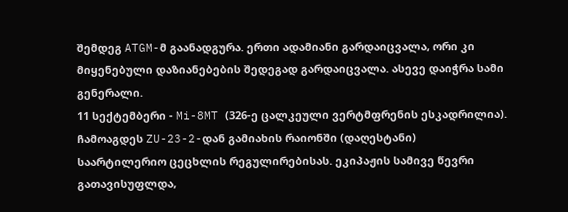შემდეგ ATGM-მ გაანადგურა. ერთი ადამიანი გარდაიცვალა, ორი კი მიყენებული დაზიანებების შედეგად გარდაიცვალა. ასევე დაიჭრა სამი გენერალი.
11 სექტემბერი - Mi-8MT (326-ე ცალკეული ვერტმფრენის ესკადრილია). ჩამოაგდეს ZU-23-2-დან გამიახის რაიონში (დაღესტანი) საარტილერიო ცეცხლის რეგულირებისას. ეკიპაჟის სამივე წევრი გათავისუფლდა,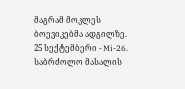მაგრამ მოკლეს ბოევიკებმა ადგილზე.
25 სექტემბერი - Mi-26. საბრძოლო მასალის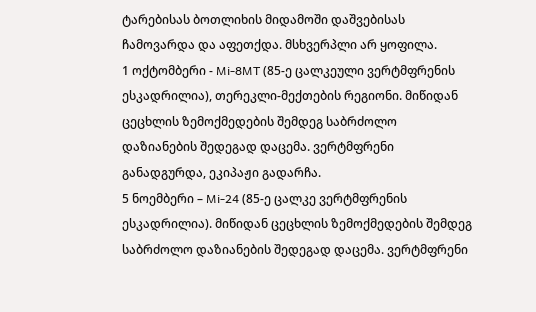ტარებისას ბოთლიხის მიდამოში დაშვებისას ჩამოვარდა და აფეთქდა. მსხვერპლი არ ყოფილა.
1 ოქტომბერი - Mi-8MT (85-ე ცალკეული ვერტმფრენის ესკადრილია), თერეკლი-მექთების რეგიონი. მიწიდან ცეცხლის ზემოქმედების შემდეგ საბრძოლო დაზიანების შედეგად დაცემა. ვერტმფრენი განადგურდა, ეკიპაჟი გადარჩა.
5 ნოემბერი – Mi-24 (85-ე ცალკე ვერტმფრენის ესკადრილია). მიწიდან ცეცხლის ზემოქმედების შემდეგ საბრძოლო დაზიანების შედეგად დაცემა. ვერტმფრენი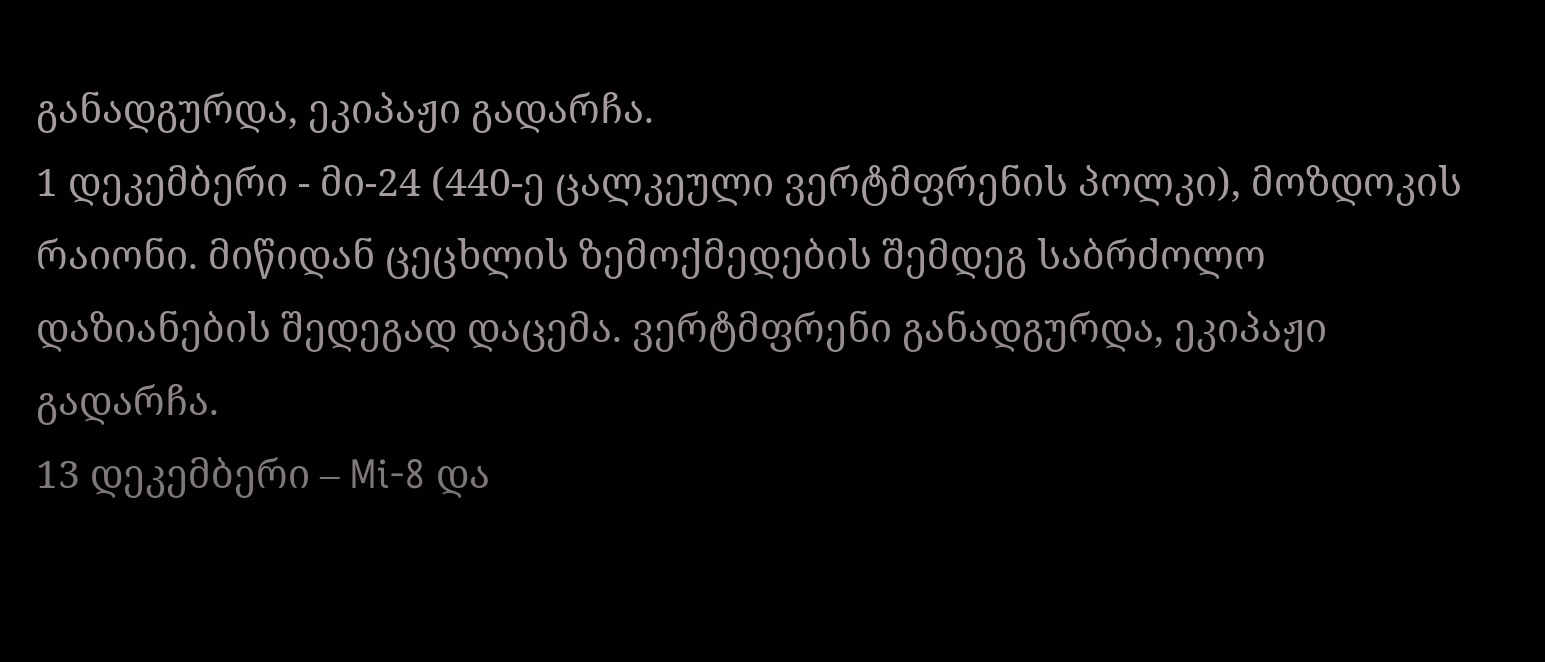განადგურდა, ეკიპაჟი გადარჩა.
1 დეკემბერი - მი-24 (440-ე ცალკეული ვერტმფრენის პოლკი), მოზდოკის რაიონი. მიწიდან ცეცხლის ზემოქმედების შემდეგ საბრძოლო დაზიანების შედეგად დაცემა. ვერტმფრენი განადგურდა, ეკიპაჟი გადარჩა.
13 დეკემბერი – Mi-8 და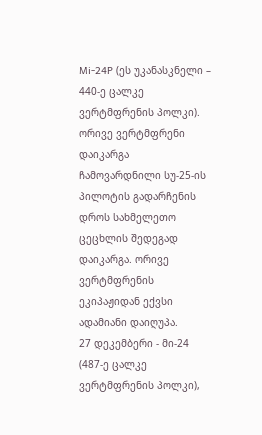Mi-24P (ეს უკანასკნელი – 440-ე ცალკე ვერტმფრენის პოლკი). ორივე ვერტმფრენი დაიკარგა ჩამოვარდნილი სუ-25-ის პილოტის გადარჩენის დროს სახმელეთო ცეცხლის შედეგად დაიკარგა. ორივე ვერტმფრენის ეკიპაჟიდან ექვსი ადამიანი დაიღუპა.
27 დეკემბერი - მი-24 (487-ე ცალკე ვერტმფრენის პოლკი),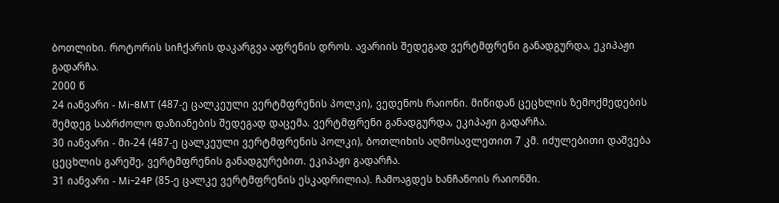ბოთლიხი. როტორის სიჩქარის დაკარგვა აფრენის დროს. ავარიის შედეგად ვერტმფრენი განადგურდა, ეკიპაჟი გადარჩა.
2000 წ
24 იანვარი - Mi-8MT (487-ე ცალკეული ვერტმფრენის პოლკი), ვედენოს რაიონი. მიწიდან ცეცხლის ზემოქმედების შემდეგ საბრძოლო დაზიანების შედეგად დაცემა. ვერტმფრენი განადგურდა, ეკიპაჟი გადარჩა.
30 იანვარი - მი-24 (487-ე ცალკეული ვერტმფრენის პოლკი), ბოთლიხის აღმოსავლეთით 7 კმ. იძულებითი დაშვება ცეცხლის გარეშე, ვერტმფრენის განადგურებით. ეკიპაჟი გადარჩა.
31 იანვარი - Mi-24P (85-ე ცალკე ვერტმფრენის ესკადრილია). ჩამოაგდეს ხანჩანოის რაიონში.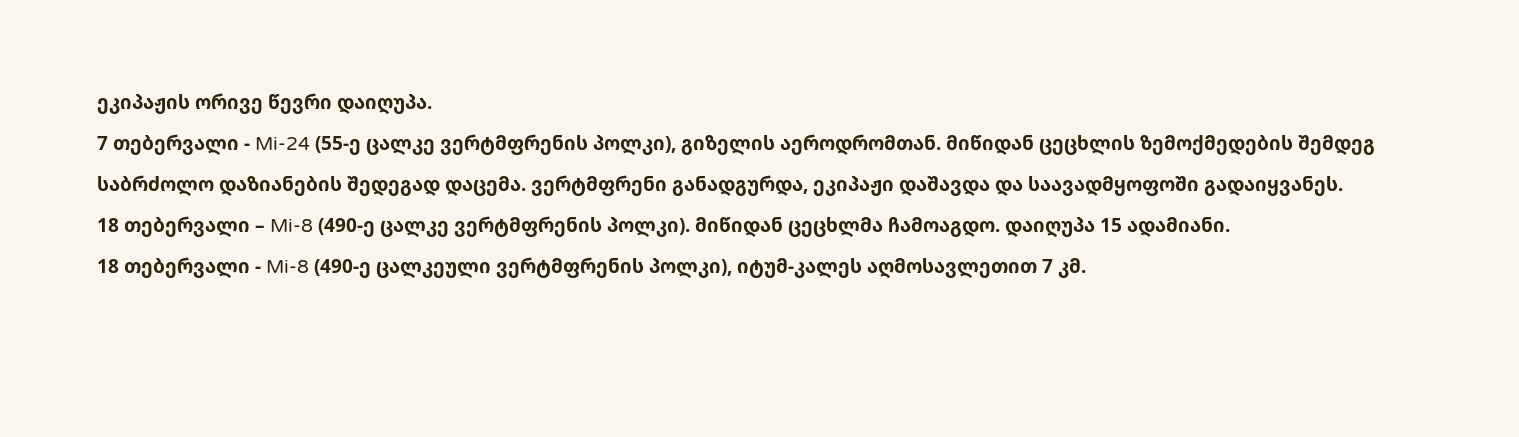ეკიპაჟის ორივე წევრი დაიღუპა.
7 თებერვალი - Mi-24 (55-ე ცალკე ვერტმფრენის პოლკი), გიზელის აეროდრომთან. მიწიდან ცეცხლის ზემოქმედების შემდეგ საბრძოლო დაზიანების შედეგად დაცემა. ვერტმფრენი განადგურდა, ეკიპაჟი დაშავდა და საავადმყოფოში გადაიყვანეს.
18 თებერვალი – Mi-8 (490-ე ცალკე ვერტმფრენის პოლკი). მიწიდან ცეცხლმა ჩამოაგდო. დაიღუპა 15 ადამიანი.
18 თებერვალი - Mi-8 (490-ე ცალკეული ვერტმფრენის პოლკი), იტუმ-კალეს აღმოსავლეთით 7 კმ.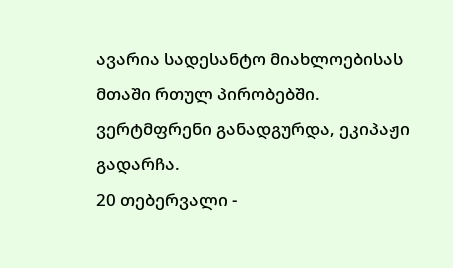ავარია სადესანტო მიახლოებისას მთაში რთულ პირობებში. ვერტმფრენი განადგურდა, ეკიპაჟი გადარჩა.
20 თებერვალი -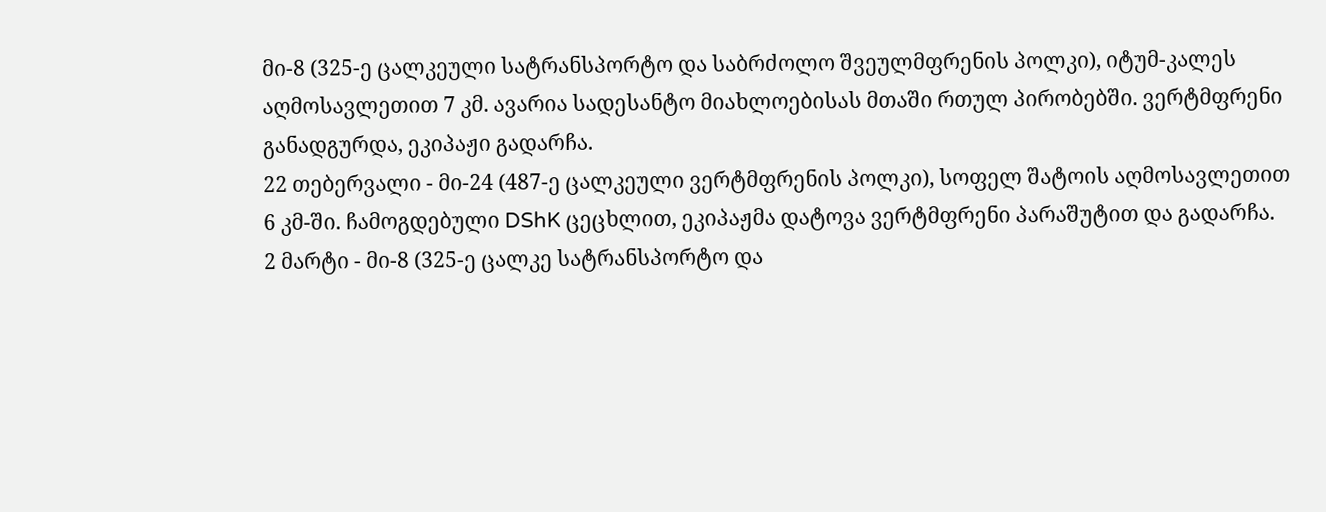მი-8 (325-ე ცალკეული სატრანსპორტო და საბრძოლო შვეულმფრენის პოლკი), იტუმ-კალეს აღმოსავლეთით 7 კმ. ავარია სადესანტო მიახლოებისას მთაში რთულ პირობებში. ვერტმფრენი განადგურდა, ეკიპაჟი გადარჩა.
22 თებერვალი - მი-24 (487-ე ცალკეული ვერტმფრენის პოლკი), სოფელ შატოის აღმოსავლეთით 6 კმ-ში. ჩამოგდებული DShK ცეცხლით, ეკიპაჟმა დატოვა ვერტმფრენი პარაშუტით და გადარჩა.
2 მარტი - მი-8 (325-ე ცალკე სატრანსპორტო და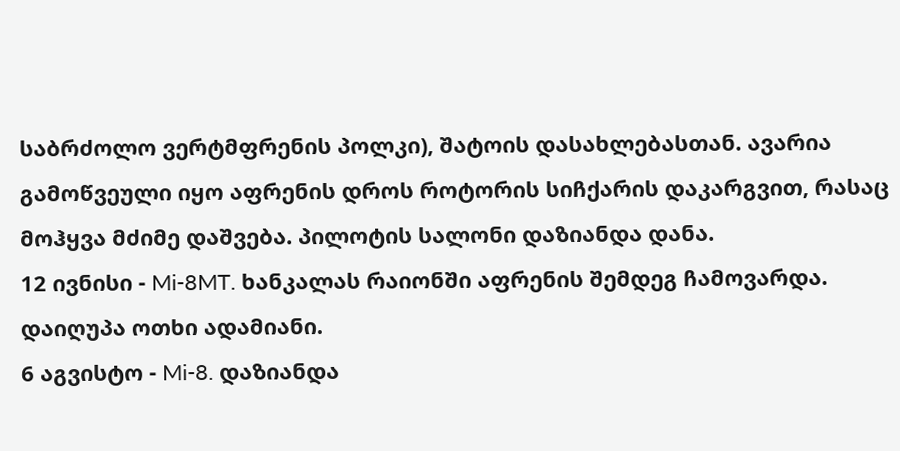საბრძოლო ვერტმფრენის პოლკი), შატოის დასახლებასთან. ავარია გამოწვეული იყო აფრენის დროს როტორის სიჩქარის დაკარგვით, რასაც მოჰყვა მძიმე დაშვება. პილოტის სალონი დაზიანდა დანა.
12 ივნისი - Mi-8MT. ხანკალას რაიონში აფრენის შემდეგ ჩამოვარდა. დაიღუპა ოთხი ადამიანი.
6 აგვისტო - Mi-8. დაზიანდა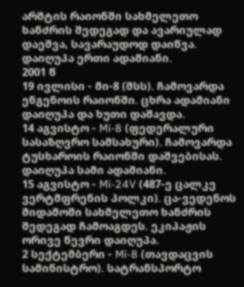არშტის რაიონში სახმელეთო ხანძრის შედეგად და ავარიულად დაეშვა, სავარაუდოდ დაიწვა. დაიღუპა ერთი ადამიანი.
2001 წ
19 ივლისი - მი-8 (შსს). ჩამოვარდა ენგენოის რაიონში. ცხრა ადამიანი დაიღუპა და ხუთი დაშავდა.
14 აგვისტო - Mi-8 (ფედერალური სასაზღვრო სამსახური). ჩამოვარდა ტუსხაროის რაიონში დაშვებისას. დაიღუპა სამი ადამიანი.
15 აგვისტო - Mi-24V (487-ე ცალკე ვერტმფრენის პოლკი). ცა-ვედენოს მიდამოში სახმელეთო ხანძრის შედეგად ჩამოაგდეს. ეკიპაჟის ორივე წევრი დაიღუპა.
2 სექტემბერი - Mi-8 (თავდაცვის სამინისტრო). სატრანსპორტო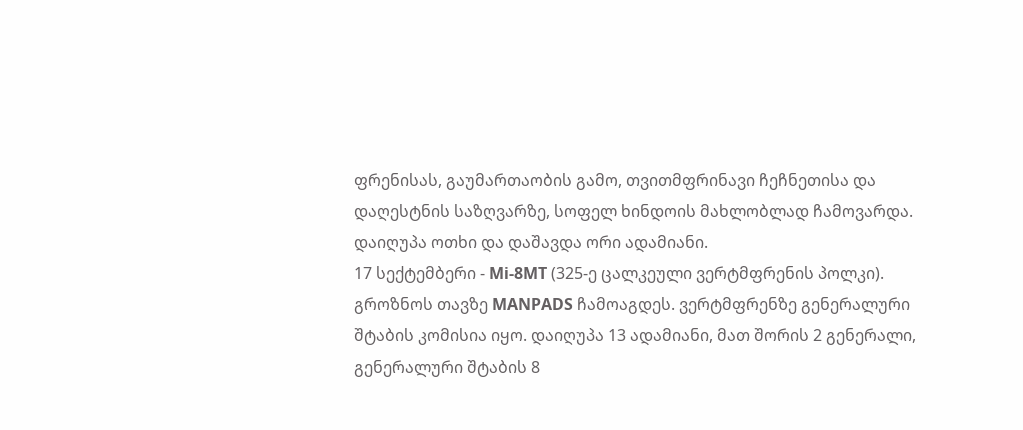ფრენისას, გაუმართაობის გამო, თვითმფრინავი ჩეჩნეთისა და დაღესტნის საზღვარზე, სოფელ ხინდოის მახლობლად ჩამოვარდა. დაიღუპა ოთხი და დაშავდა ორი ადამიანი.
17 სექტემბერი - Mi-8MT (325-ე ცალკეული ვერტმფრენის პოლკი). გროზნოს თავზე MANPADS ჩამოაგდეს. ვერტმფრენზე გენერალური შტაბის კომისია იყო. დაიღუპა 13 ადამიანი, მათ შორის 2 გენერალი, გენერალური შტაბის 8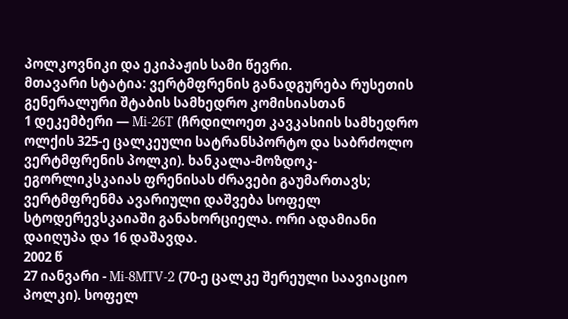პოლკოვნიკი და ეკიპაჟის სამი წევრი.
მთავარი სტატია: ვერტმფრენის განადგურება რუსეთის გენერალური შტაბის სამხედრო კომისიასთან
1 დეკემბერი — Mi-26T (ჩრდილოეთ კავკასიის სამხედრო ოლქის 325-ე ცალკეული სატრანსპორტო და საბრძოლო ვერტმფრენის პოლკი). ხანკალა-მოზდოკ-ეგორლიკსკაიას ფრენისას ძრავები გაუმართავს; ვერტმფრენმა ავარიული დაშვება სოფელ სტოდერევსკაიაში განახორციელა. ორი ადამიანი დაიღუპა და 16 დაშავდა.
2002 წ
27 იანვარი - Mi-8MTV-2 (70-ე ცალკე შერეული საავიაციო პოლკი). სოფელ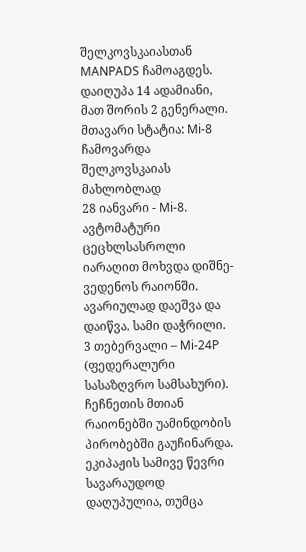შელკოვსკაიასთან MANPADS ჩამოაგდეს. დაიღუპა 14 ადამიანი, მათ შორის 2 გენერალი.
მთავარი სტატია: Mi-8 ჩამოვარდა შელკოვსკაიას მახლობლად
28 იანვარი - Mi-8. ავტომატური ცეცხლსასროლი იარაღით მოხვდა დიშნე-ვედენოს რაიონში. ავარიულად დაეშვა და დაიწვა. სამი დაჭრილი.
3 თებერვალი – Mi-24P (ფედერალური სასაზღვრო სამსახური). ჩეჩნეთის მთიან რაიონებში უამინდობის პირობებში გაუჩინარდა. ეკიპაჟის სამივე წევრი სავარაუდოდ დაღუპულია, თუმცა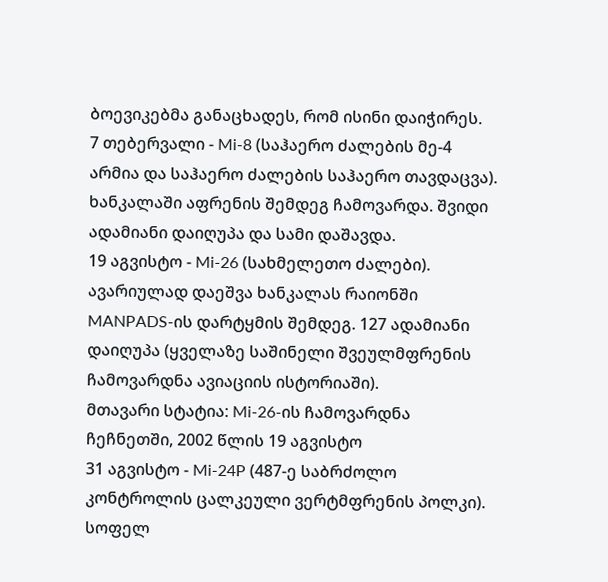ბოევიკებმა განაცხადეს, რომ ისინი დაიჭირეს.
7 თებერვალი - Mi-8 (საჰაერო ძალების მე-4 არმია და საჰაერო ძალების საჰაერო თავდაცვა). ხანკალაში აფრენის შემდეგ ჩამოვარდა. შვიდი ადამიანი დაიღუპა და სამი დაშავდა.
19 აგვისტო - Mi-26 (სახმელეთო ძალები). ავარიულად დაეშვა ხანკალას რაიონში MANPADS-ის დარტყმის შემდეგ. 127 ადამიანი დაიღუპა (ყველაზე საშინელი შვეულმფრენის ჩამოვარდნა ავიაციის ისტორიაში).
მთავარი სტატია: Mi-26-ის ჩამოვარდნა ჩეჩნეთში, 2002 წლის 19 აგვისტო
31 აგვისტო - Mi-24P (487-ე საბრძოლო კონტროლის ცალკეული ვერტმფრენის პოლკი). სოფელ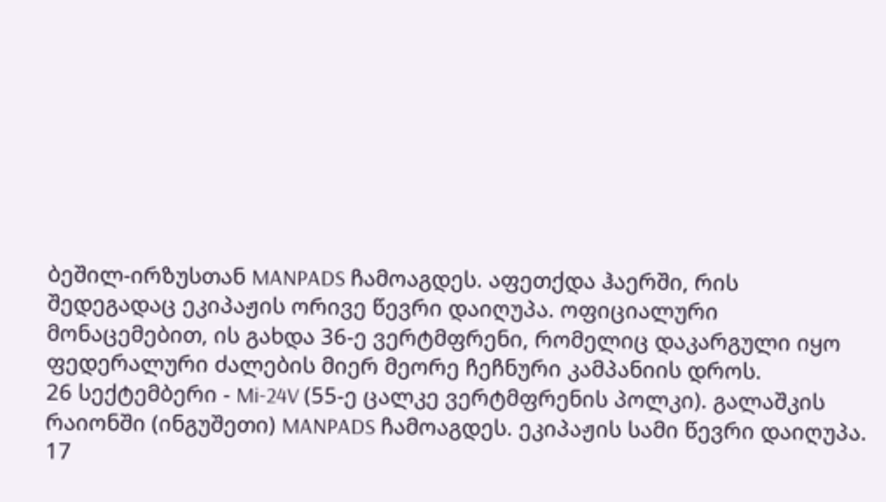ბეშილ-ირზუსთან MANPADS ჩამოაგდეს. აფეთქდა ჰაერში, რის შედეგადაც ეკიპაჟის ორივე წევრი დაიღუპა. ოფიციალური მონაცემებით, ის გახდა 36-ე ვერტმფრენი, რომელიც დაკარგული იყო ფედერალური ძალების მიერ მეორე ჩეჩნური კამპანიის დროს.
26 სექტემბერი - Mi-24V (55-ე ცალკე ვერტმფრენის პოლკი). გალაშკის რაიონში (ინგუშეთი) MANPADS ჩამოაგდეს. ეკიპაჟის სამი წევრი დაიღუპა.
17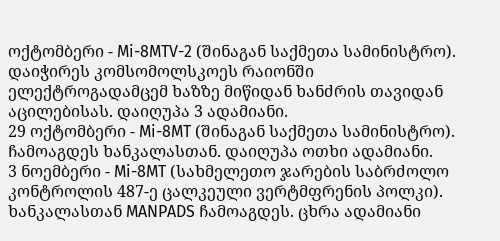ოქტომბერი - Mi-8MTV-2 (შინაგან საქმეთა სამინისტრო). დაიჭირეს კომსომოლსკოეს რაიონში ელექტროგადამცემ ხაზზე მიწიდან ხანძრის თავიდან აცილებისას. დაიღუპა 3 ადამიანი.
29 ოქტომბერი - Mi-8MT (შინაგან საქმეთა სამინისტრო). ჩამოაგდეს ხანკალასთან. დაიღუპა ოთხი ადამიანი.
3 ნოემბერი - Mi-8MT (სახმელეთო ჯარების საბრძოლო კონტროლის 487-ე ცალკეული ვერტმფრენის პოლკი). ხანკალასთან MANPADS ჩამოაგდეს. ცხრა ადამიანი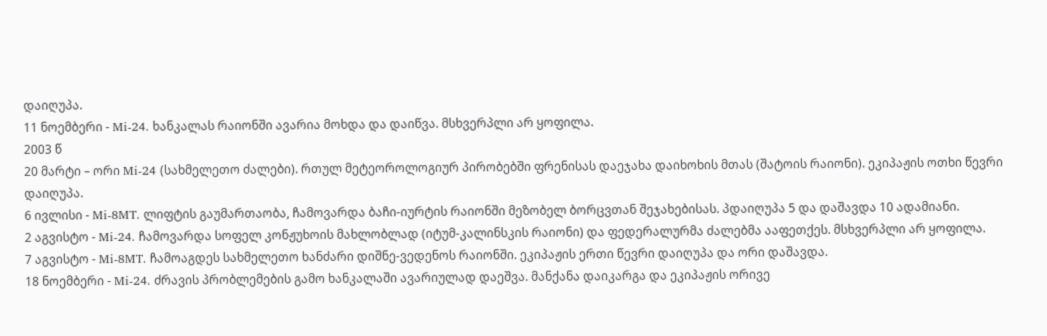დაიღუპა.
11 ნოემბერი - Mi-24. ხანკალას რაიონში ავარია მოხდა და დაიწვა. მსხვერპლი არ ყოფილა.
2003 წ
20 მარტი – ორი Mi-24 (სახმელეთო ძალები). რთულ მეტეოროლოგიურ პირობებში ფრენისას დაეჯახა დაიხოხის მთას (შატოის რაიონი). ეკიპაჟის ოთხი წევრი დაიღუპა.
6 ივლისი - Mi-8MT. ლიფტის გაუმართაობა, ჩამოვარდა ბაჩი-იურტის რაიონში მეზობელ ბორცვთან შეჯახებისას. პდაიღუპა 5 და დაშავდა 10 ადამიანი.
2 აგვისტო - Mi-24. ჩამოვარდა სოფელ კონჟუხოის მახლობლად (იტუმ-კალინსკის რაიონი) და ფედერალურმა ძალებმა ააფეთქეს. მსხვერპლი არ ყოფილა.
7 აგვისტო - Mi-8MT. ჩამოაგდეს სახმელეთო ხანძარი დიშნე-ვედენოს რაიონში. ეკიპაჟის ერთი წევრი დაიღუპა და ორი დაშავდა.
18 ნოემბერი - Mi-24. ძრავის პრობლემების გამო ხანკალაში ავარიულად დაეშვა. მანქანა დაიკარგა და ეკიპაჟის ორივე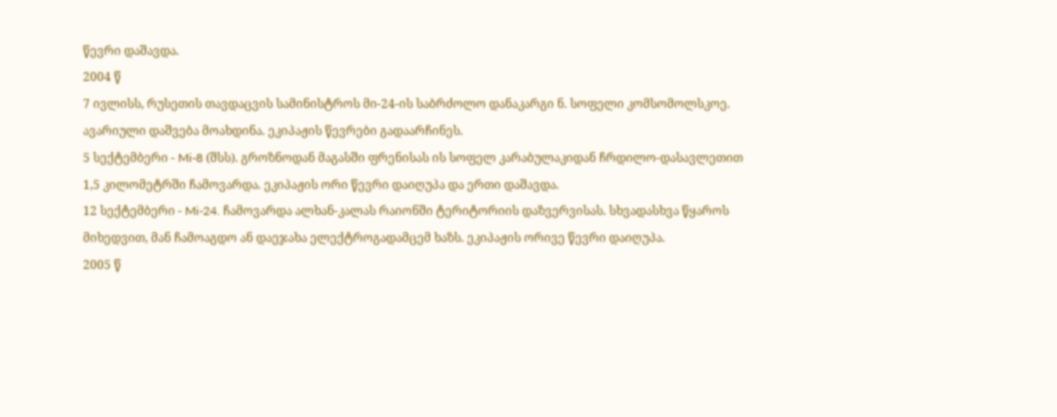წევრი დაშავდა.
2004 წ
7 ივლისს, რუსეთის თავდაცვის სამინისტროს მი-24-ის საბრძოლო დანაკარგი ნ. სოფელი კომსომოლსკოე. ავარიული დაშვება მოახდინა. ეკიპაჟის წევრები გადაარჩინეს.
5 სექტემბერი - Mi-8 (შსს). გროზნოდან მაგასში ფრენისას ის სოფელ კარაბულაკიდან ჩრდილო-დასავლეთით 1,5 კილომეტრში ჩამოვარდა. ეკიპაჟის ორი წევრი დაიღუპა და ერთი დაშავდა.
12 სექტემბერი - Mi-24. ჩამოვარდა ალხან-კალას რაიონში ტერიტორიის დაზვერვისას. სხვადასხვა წყაროს მიხედვით, მან ჩამოაგდო ან დაეჯახა ელექტროგადამცემ ხაზს. ეკიპაჟის ორივე წევრი დაიღუპა.
2005 წ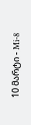10 მარტი - Mi-8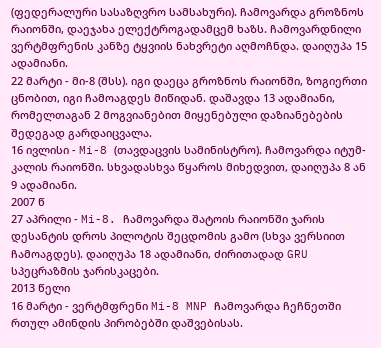(ფედერალური სასაზღვრო სამსახური). ჩამოვარდა გროზნოს რაიონში, დაეჯახა ელექტროგადამცემ ხაზს. ჩამოვარდნილი ვერტმფრენის კანზე ტყვიის ნახვრეტი აღმოჩნდა. დაიღუპა 15 ადამიანი.
22 მარტი - მი-8 (შსს). იგი დაეცა გროზნოს რაიონში, ზოგიერთი ცნობით, იგი ჩამოაგდეს მიწიდან. დაშავდა 13 ადამიანი, რომელთაგან 2 მოგვიანებით მიყენებული დაზიანებების შედეგად გარდაიცვალა.
16 ივლისი - Mi-8 (თავდაცვის სამინისტრო). ჩამოვარდა იტუმ-კალის რაიონში. სხვადასხვა წყაროს მიხედვით, დაიღუპა 8 ან 9 ადამიანი.
2007 წ
27 აპრილი - Mi-8. ჩამოვარდა შატოის რაიონში ჯარის დესანტის დროს პილოტის შეცდომის გამო (სხვა ვერსიით ჩამოაგდეს). დაიღუპა 18 ადამიანი, ძირითადად GRU სპეცრაზმის ჯარისკაცები.
2013 წელი
16 მარტი - ვერტმფრენი Mi-8 MNP ჩამოვარდა ჩეჩნეთში რთულ ამინდის პირობებში დაშვებისას.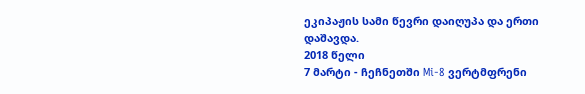ეკიპაჟის სამი წევრი დაიღუპა და ერთი დაშავდა.
2018 წელი
7 მარტი - ჩეჩნეთში Mi-8 ვერტმფრენი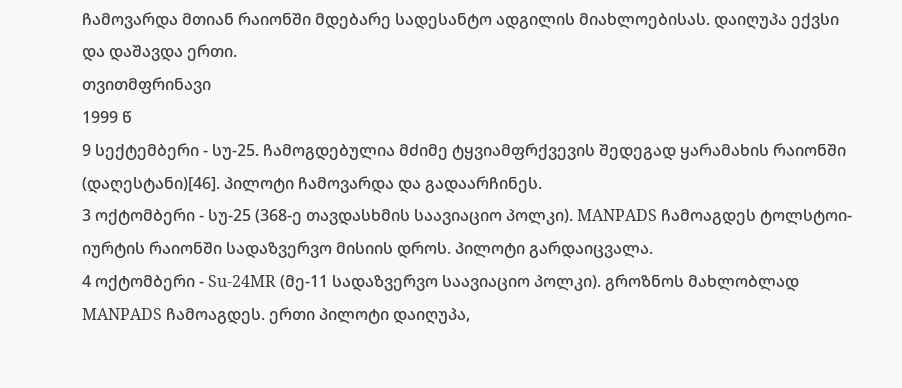ჩამოვარდა მთიან რაიონში მდებარე სადესანტო ადგილის მიახლოებისას. დაიღუპა ექვსი და დაშავდა ერთი.
თვითმფრინავი
1999 წ
9 სექტემბერი - სუ-25. ჩამოგდებულია მძიმე ტყვიამფრქვევის შედეგად ყარამახის რაიონში (დაღესტანი)[46]. პილოტი ჩამოვარდა და გადაარჩინეს.
3 ოქტომბერი - სუ-25 (368-ე თავდასხმის საავიაციო პოლკი). MANPADS ჩამოაგდეს ტოლსტოი-იურტის რაიონში სადაზვერვო მისიის დროს. პილოტი გარდაიცვალა.
4 ოქტომბერი - Su-24MR (მე-11 სადაზვერვო საავიაციო პოლკი). გროზნოს მახლობლად MANPADS ჩამოაგდეს. ერთი პილოტი დაიღუპა,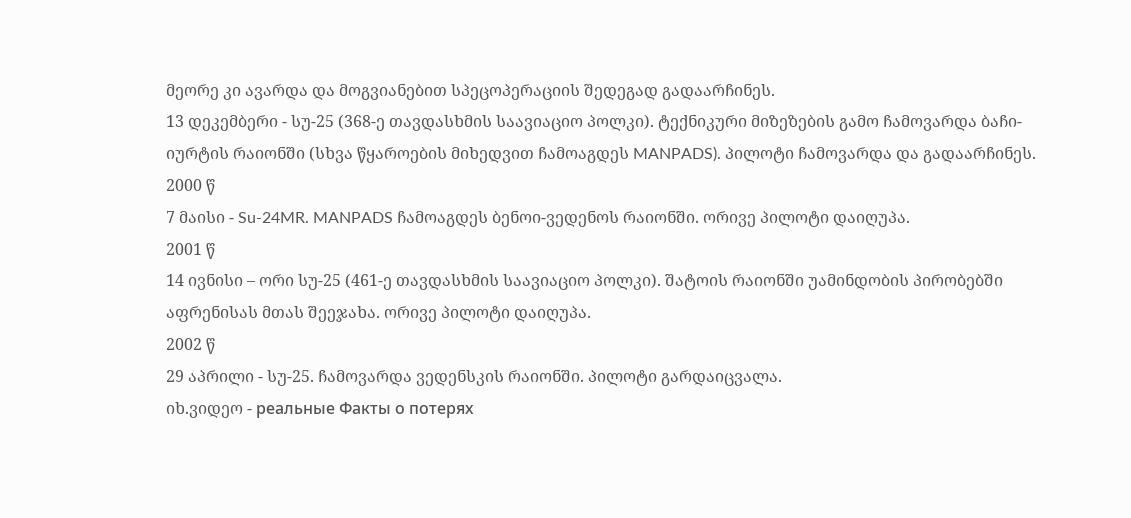მეორე კი ავარდა და მოგვიანებით სპეცოპერაციის შედეგად გადაარჩინეს.
13 დეკემბერი - სუ-25 (368-ე თავდასხმის საავიაციო პოლკი). ტექნიკური მიზეზების გამო ჩამოვარდა ბაჩი-იურტის რაიონში (სხვა წყაროების მიხედვით ჩამოაგდეს MANPADS). პილოტი ჩამოვარდა და გადაარჩინეს.
2000 წ
7 მაისი - Su-24MR. MANPADS ჩამოაგდეს ბენოი-ვედენოს რაიონში. ორივე პილოტი დაიღუპა.
2001 წ
14 ივნისი – ორი სუ-25 (461-ე თავდასხმის საავიაციო პოლკი). შატოის რაიონში უამინდობის პირობებში აფრენისას მთას შეეჯახა. ორივე პილოტი დაიღუპა.
2002 წ
29 აპრილი - სუ-25. ჩამოვარდა ვედენსკის რაიონში. პილოტი გარდაიცვალა.
იხ.ვიდეო - реальные Факты о потерях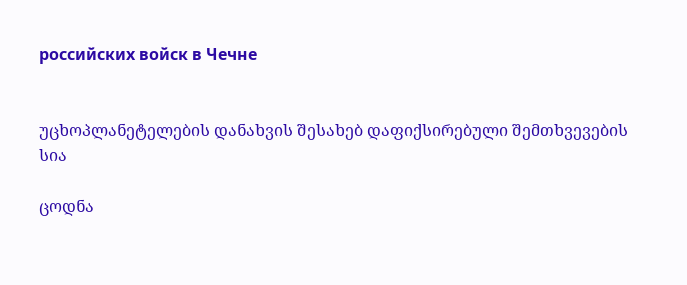российских войск в Чечне


უცხოპლანეტელების დანახვის შესახებ დაფიქსირებული შემთხვევების სია

ცოდნა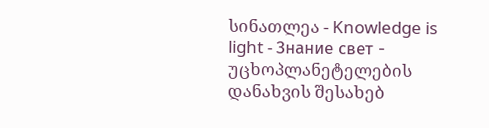სინათლეა - Knowledge is light - Знание свет -     უცხოპლანეტელების დანახვის შესახებ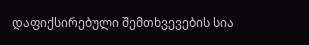დაფიქსირებული შემთხვევების სია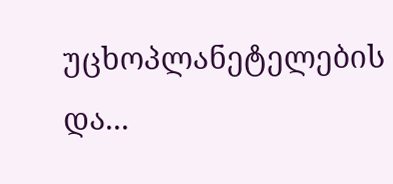უცხოპლანეტელების და...